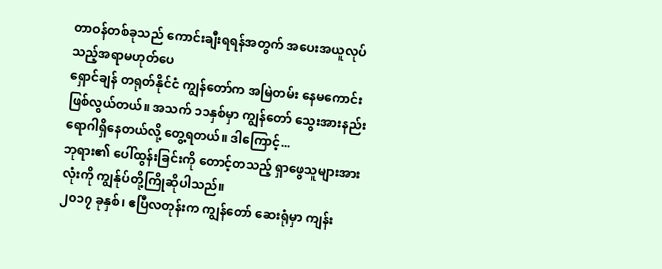တာဝန်တစ်ခုသည် ကောင်းချီးရရန်အတွက် အပေးအယူလုပ်သည့်အရာမဟုတ်ပေ
ရှောင်ချန် တရုတ်နိုင်ငံ ကျွန်တော်က အမြဲတမ်း နေမကောင်းဖြစ်လွယ်တယ်။ အသက် ၁၁နှစ်မှာ ကျွန်တော် သွေးအားနည်းရောဂါရှိနေတယ်လို့ တွေ့ရတယ်။ ဒါကြောင့်...
ဘုရား၏ ပေါ်ထွန်းခြင်းကို တောင့်တသည့် ရှာဖွေသူများအားလုံးကို ကျွန်ုပ်တို့ကြိုဆိုပါသည်။
၂၀၁၇ ခုနှစ်၊ ဧပြီလတုန်းက ကျွန်တော် ဆေးရုံမှာ ကျန်း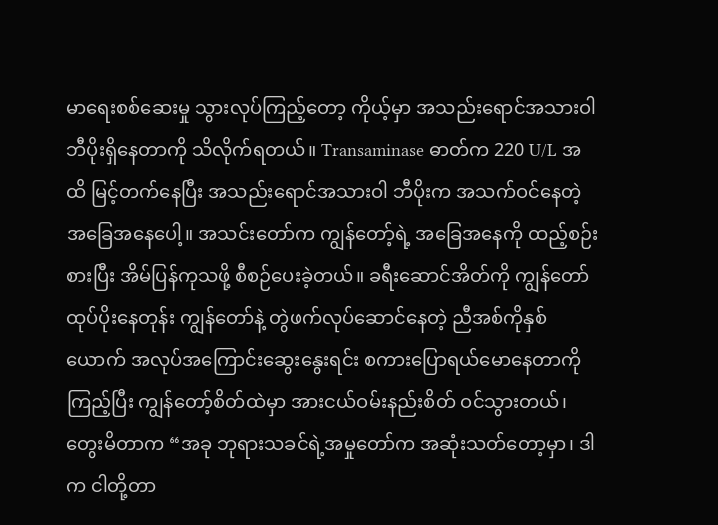မာရေးစစ်ဆေးမှု သွားလုပ်ကြည့်တော့ ကိုယ့်မှာ အသည်းရောင်အသားဝါ ဘီပိုးရှိနေတာကို သိလိုက်ရတယ်။ Transaminase ဓာတ်က 220 U/L အထိ မြင့်တက်နေပြီး အသည်းရောင်အသားဝါ ဘီပိုးက အသက်ဝင်နေတဲ့ အခြေအနေပေါ့။ အသင်းတော်က ကျွန်တော့်ရဲ့ အခြေအနေကို ထည့်စဉ်းစားပြီး အိမ်ပြန်ကုသဖို့ စီစဉ်ပေးခဲ့တယ်။ ခရီးဆောင်အိတ်ကို ကျွန်တော်ထုပ်ပိုးနေတုန်း ကျွန်တော်နဲ့ တွဲဖက်လုပ်ဆောင်နေတဲ့ ညီအစ်ကိုနှစ်ယောက် အလုပ်အကြောင်းဆွေးနွေးရင်း စကားပြောရယ်မောနေတာကို ကြည့်ပြီး ကျွန်တော့်စိတ်ထဲမှာ အားငယ်ဝမ်းနည်းစိတ် ဝင်သွားတယ်၊ တွေးမိတာက “အခု ဘုရားသခင်ရဲ့အမှုတော်က အဆုံးသတ်တော့မှာ၊ ဒါက ငါတို့တာ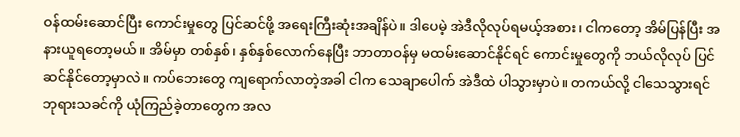ဝန်ထမ်းဆောင်ပြီး ကောင်းမှုတွေ ပြင်ဆင်ဖို့ အရေးကြီးဆုံးအချိန်ပဲ။ ဒါပေမဲ့ အဲဒီလိုလုပ်ရမယ့်အစား၊ ငါကတော့ အိမ်ပြန်ပြီး အနားယူရတော့မယ်။ အိမ်မှာ တစ်နှစ်၊ နှစ်နှစ်လောက်နေပြီး ဘာတာဝန်မှ မထမ်းဆောင်နိုင်ရင် ကောင်းမှုတွေကို ဘယ်လိုလုပ် ပြင်ဆင်နိုင်တော့မှာလဲ။ ကပ်ဘေးတွေ ကျရောက်လာတဲ့အခါ ငါက သေချာပေါက် အဲဒီထဲ ပါသွားမှာပဲ။ တကယ်လို့ ငါသေသွားရင် ဘုရားသခင်ကို ယုံကြည်ခဲ့တာတွေက အလ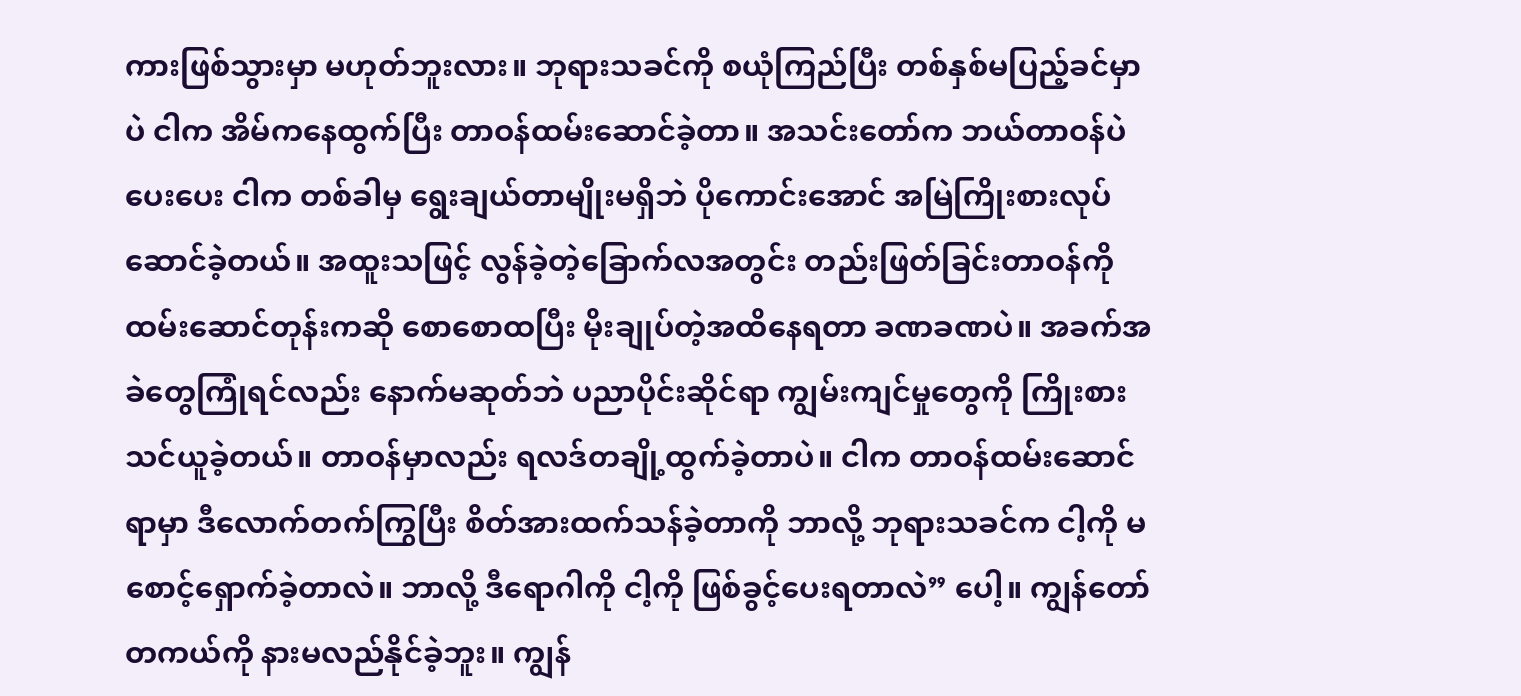ကားဖြစ်သွားမှာ မဟုတ်ဘူးလား။ ဘုရားသခင်ကို စယုံကြည်ပြီး တစ်နှစ်မပြည့်ခင်မှာပဲ ငါက အိမ်ကနေထွက်ပြီး တာဝန်ထမ်းဆောင်ခဲ့တာ။ အသင်းတော်က ဘယ်တာဝန်ပဲပေးပေး ငါက တစ်ခါမှ ရွေးချယ်တာမျိုးမရှိဘဲ ပိုကောင်းအောင် အမြဲကြိုးစားလုပ်ဆောင်ခဲ့တယ်။ အထူးသဖြင့် လွန်ခဲ့တဲ့ခြောက်လအတွင်း တည်းဖြတ်ခြင်းတာဝန်ကို ထမ်းဆောင်တုန်းကဆို စောစောထပြီး မိုးချုပ်တဲ့အထိနေရတာ ခဏခဏပဲ။ အခက်အခဲတွေကြုံရင်လည်း နောက်မဆုတ်ဘဲ ပညာပိုင်းဆိုင်ရာ ကျွမ်းကျင်မှုတွေကို ကြိုးစားသင်ယူခဲ့တယ်။ တာဝန်မှာလည်း ရလဒ်တချို့ထွက်ခဲ့တာပဲ။ ငါက တာဝန်ထမ်းဆောင်ရာမှာ ဒီလောက်တက်ကြွပြီး စိတ်အားထက်သန်ခဲ့တာကို ဘာလို့ ဘုရားသခင်က ငါ့ကို မစောင့်ရှောက်ခဲ့တာလဲ။ ဘာလို့ ဒီရောဂါကို ငါ့ကို ဖြစ်ခွင့်ပေးရတာလဲ” ပေါ့။ ကျွန်တော် တကယ်ကို နားမလည်နိုင်ခဲ့ဘူး။ ကျွန်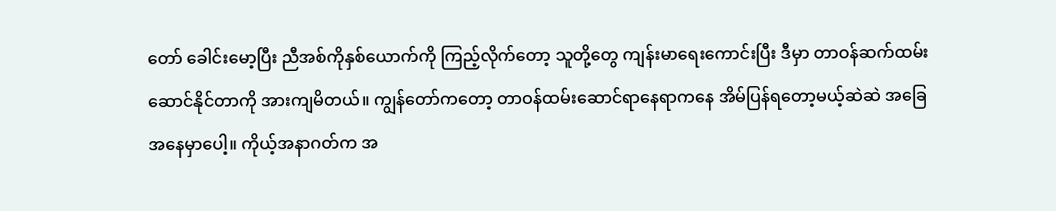တော် ခေါင်းမော့ပြီး ညီအစ်ကိုနှစ်ယောက်ကို ကြည့်လိုက်တော့ သူတို့တွေ ကျန်းမာရေးကောင်းပြီး ဒီမှာ တာဝန်ဆက်ထမ်းဆောင်နိုင်တာကို အားကျမိတယ်။ ကျွန်တော်ကတော့ တာဝန်ထမ်းဆောင်ရာနေရာကနေ အိမ်ပြန်ရတော့မယ့်ဆဲဆဲ အခြေအနေမှာပေါ့။ ကိုယ့်အနာဂတ်က အ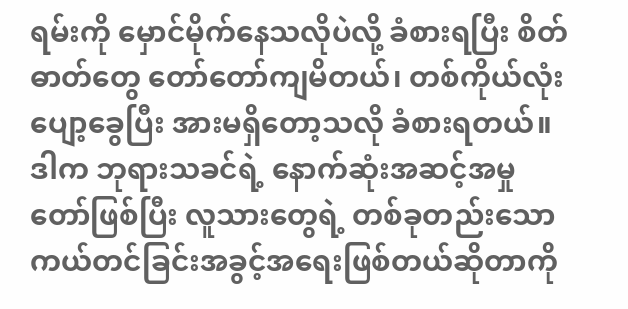ရမ်းကို မှောင်မိုက်နေသလိုပဲလို့ ခံစားရပြီး စိတ်ဓာတ်တွေ တော်တော်ကျမိတယ်၊ တစ်ကိုယ်လုံး ပျော့ခွေပြီး အားမရှိတော့သလို ခံစားရတယ်။ ဒါက ဘုရားသခင်ရဲ့ နောက်ဆုံးအဆင့်အမှုတော်ဖြစ်ပြီး လူသားတွေရဲ့ တစ်ခုတည်းသော ကယ်တင်ခြင်းအခွင့်အရေးဖြစ်တယ်ဆိုတာကို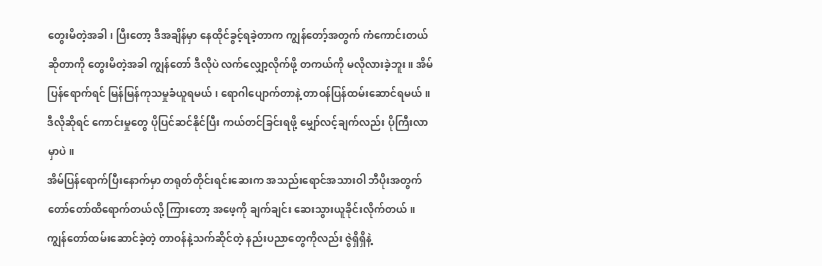တွေးမိတဲ့အခါ၊ ပြီးတော့ ဒီအချိန်မှာ နေထိုင်ခွင့်ရခဲ့တာက ကျွန်တော့်အတွက် ကံကောင်းတယ်ဆိုတာကို တွေးမိတဲ့အခါ ကျွန်တော် ဒီလိုပဲ လက်လျှော့လိုက်ဖို့ တကယ်ကို မလိုလားခဲ့ဘူး။ အိမ်ပြန်ရောက်ရင် မြန်မြန်ကုသမှုခံယူရမယ်၊ ရောဂါပျောက်တာနဲ့ တာဝန်ပြန်ထမ်းဆောင်ရမယ်။ ဒီလိုဆိုရင် ကောင်းမှုတွေ ပိုပြင်ဆင်နိုင်ပြီး ကယ်တင်ခြင်းရဖို့ မျှော်လင့်ချက်လည်း ပိုကြီးလာမှာပဲ။
အိမ်ပြန်ရောက်ပြီးနောက်မှာ တရုတ်တိုင်းရင်းဆေးက အသည်းရောင်အသားဝါ ဘီပိုးအတွက် တော်တော်ထိရောက်တယ်လို့ ကြားတော့ အဖေ့ကို ချက်ချင်း ဆေးသွားယူခိုင်းလိုက်တယ်။ ကျွန်တော်ထမ်းဆောင်ခဲ့တဲ့ တာဝန်နဲ့သက်ဆိုင်တဲ့ နည်းပညာတွေကိုလည်း ဇွဲရှိရှိနဲ့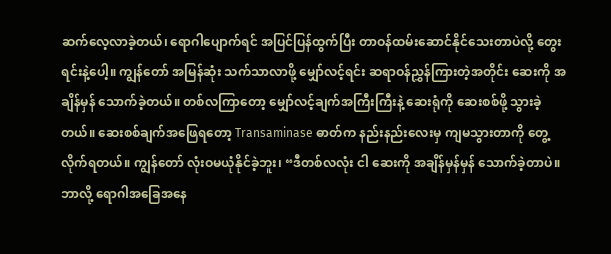ဆက်လေ့လာခဲ့တယ်၊ ရောဂါပျောက်ရင် အပြင်ပြန်ထွက်ပြီး တာဝန်ထမ်းဆောင်နိုင်သေးတာပဲလို့ တွေးရင်းနဲ့ပေါ့။ ကျွန်တော် အမြန်ဆုံး သက်သာလာဖို့ မျှော်လင့်ရင်း ဆရာဝန်ညွှန်ကြားတဲ့အတိုင်း ဆေးကို အချိန်မှန် သောက်ခဲ့တယ်။ တစ်လကြာတော့ မျှော်လင့်ချက်အကြီးကြီးနဲ့ ဆေးရုံကို ဆေးစစ်ဖို့ သွားခဲ့တယ်။ ဆေးစစ်ချက်အဖြေရတော့ Transaminase ဓာတ်က နည်းနည်းလေးမှ ကျမသွားတာကို တွေ့လိုက်ရတယ်။ ကျွန်တော် လုံးဝမယုံနိုင်ခဲ့ဘူး၊ “ဒီတစ်လလုံး ငါ ဆေးကို အချိန်မှန်မှန် သောက်ခဲ့တာပဲ။ ဘာလို့ ရောဂါအခြေအနေ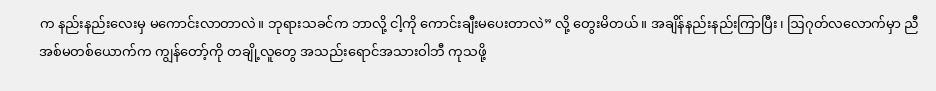က နည်းနည်းလေးမှ မကောင်းလာတာလဲ။ ဘုရားသခင်က ဘာလို့ ငါ့ကို ကောင်းချီးမပေးတာလဲ” လို့ တွေးမိတယ်။ အချိန်နည်းနည်းကြာပြီး၊ ဩဂုတ်လလောက်မှာ ညီအစ်မတစ်ယောက်က ကျွန်တော့်ကို တချို့လူတွေ အသည်းရောင်အသားဝါဘီ ကုသဖို့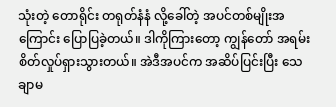သုံးတဲ့ တောရိုင်း တရုတ်နံနံ လို့ခေါ်တဲ့ အပင်တစ်မျိုးအကြောင်း ပြောပြခဲ့တယ်။ ဒါကိုကြားတော့ ကျွန်တော် အရမ်းစိတ်လှုပ်ရှားသွားတယ်။ အဲဒီအပင်က အဆိပ်ပြင်းပြီး သေချာမ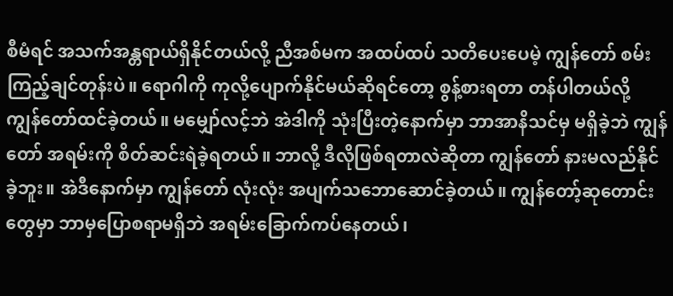စီမံရင် အသက်အန္တရာယ်ရှိနိုင်တယ်လို့ ညီအစ်မက အထပ်ထပ် သတိပေးပေမဲ့ ကျွန်တော် စမ်းကြည့်ချင်တုန်းပဲ။ ရောဂါကို ကုလို့ပျောက်နိုင်မယ်ဆိုရင်တော့ စွန့်စားရတာ တန်ပါတယ်လို့ ကျွန်တော်ထင်ခဲ့တယ်။ မမျှော်လင့်ဘဲ အဲဒါကို သုံးပြီးတဲ့နောက်မှာ ဘာအာနိသင်မှ မရှိခဲ့ဘဲ ကျွန်တော် အရမ်းကို စိတ်ဆင်းရဲခဲ့ရတယ်။ ဘာလို့ ဒီလိုဖြစ်ရတာလဲဆိုတာ ကျွန်တော် နားမလည်နိုင်ခဲ့ဘူး။ အဲဒီနောက်မှာ ကျွန်တော် လုံးလုံး အပျက်သဘောဆောင်ခဲ့တယ်။ ကျွန်တော့်ဆုတောင်းတွေမှာ ဘာမှပြောစရာမရှိဘဲ အရမ်းခြောက်ကပ်နေတယ်၊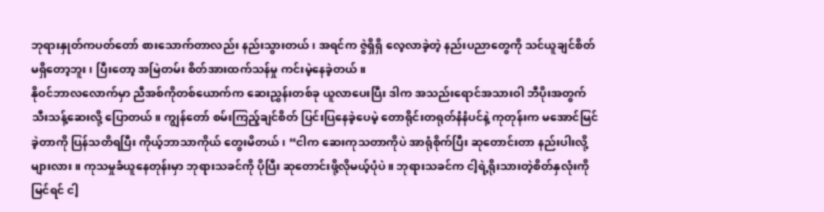ဘုရားနှုတ်ကပတ်တော် စားသောက်တာလည်း နည်းသွားတယ်၊ အရင်က ဇွဲရှိရှိ လေ့လာခဲ့တဲ့ နည်းပညာတွေကို သင်ယူချင်စိတ် မရှိတော့ဘူး၊ ပြီးတော့ အမြဲတမ်း စိတ်အားထက်သန်မှု ကင်းမဲ့နေခဲ့တယ်။
နိုဝင်ဘာလလောက်မှာ ညီအစ်ကိုတစ်ယောက်က ဆေးညွှန်းတစ်ခု ယူလာပေးပြီး ဒါက အသည်းရောင်အသားဝါ ဘီပိုးအတွက် သီးသန့်ဆေးလို့ ပြောတယ်။ ကျွန်တော် စမ်းကြည့်ချင်စိတ် ပြင်းပြနေခဲ့ပေမဲ့ တောရိုင်းတရုတ်နံနံပင်နဲ့ ကုတုန်းက မအောင်မြင်ခဲ့တာကို ပြန်သတိရပြီး ကိုယ့်ဘာသာကိုယ် တွေးမိတယ်၊ “ငါက ဆေးကုသတာကိုပဲ အာရုံစိုက်ပြီး ဆုတောင်းတာ နည်းပါးလို့များလား။ ကုသမှုခံယူနေတုန်းမှာ ဘုရားသခင်ကို ပိုပြီး ဆုတောင်းဖို့လိုမယ့်ပုံပဲ။ ဘုရားသခင်က ငါ့ရဲ့ရိုးသားတဲ့စိတ်နှလုံးကို မြင်ရင် ငါ့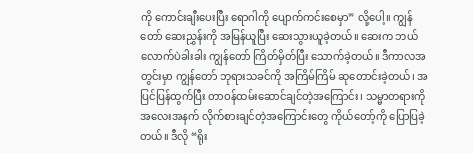ကို ကောင်းချီးပေးပြီး ရောဂါကို ပျောက်ကင်းစေမှာ” လို့ပေါ့။ ကျွန်တော် ဆေးညွှန်းကို အမြန်ယူပြီး ဆေးသွားယူခဲ့တယ်။ ဆေးက ဘယ်လောက်ပဲခါးခါး ကျွန်တော် ကြိတ်မှိတ်ပြီး သောက်ခဲ့တယ်။ ဒီကာလအတွင်းမှာ ကျွန်တော် ဘုရားသခင်ကို အကြိမ်ကြိမ် ဆုတောင်းခဲ့တယ်၊ အပြင်ပြန်ထွက်ပြီး တာဝန်ထမ်းဆောင်ချင်တဲ့အကြောင်း၊ သမ္မာတရားကို အလေးအနက် လိုက်စားချင်တဲ့အကြောင်းတွေ ကိုယ်တော့်ကို ပြောပြခဲ့တယ်။ ဒီလို “ရိုး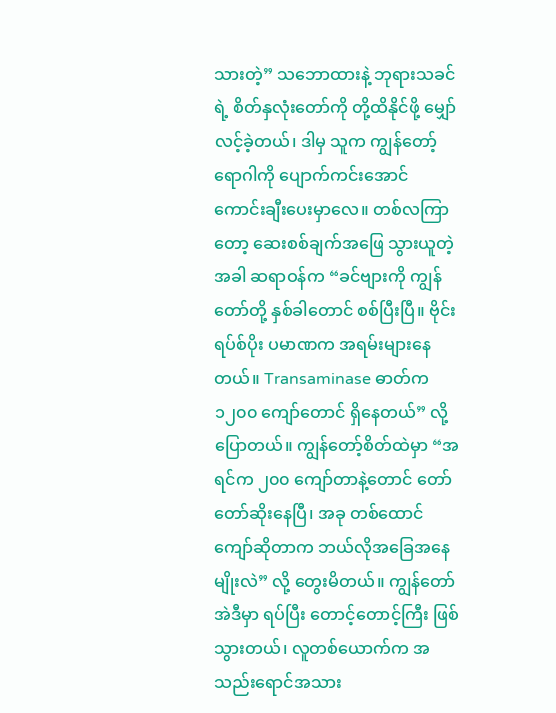သားတဲ့” သဘောထားနဲ့ ဘုရားသခင်ရဲ့ စိတ်နှလုံးတော်ကို တို့ထိနိုင်ဖို့ မျှော်လင့်ခဲ့တယ်၊ ဒါမှ သူက ကျွန်တော့်ရောဂါကို ပျောက်ကင်းအောင် ကောင်းချီးပေးမှာလေ။ တစ်လကြာတော့ ဆေးစစ်ချက်အဖြေ သွားယူတဲ့အခါ ဆရာဝန်က “ခင်ဗျားကို ကျွန်တော်တို့ နှစ်ခါတောင် စစ်ပြီးပြီ။ ဗိုင်းရပ်စ်ပိုး ပမာဏက အရမ်းများနေတယ်။ Transaminase ဓာတ်က ၁၂၀၀ ကျော်တောင် ရှိနေတယ်” လို့ ပြောတယ်။ ကျွန်တော့်စိတ်ထဲမှာ “အရင်က ၂၀၀ ကျော်တာနဲ့တောင် တော်တော်ဆိုးနေပြီ၊ အခု တစ်ထောင်ကျော်ဆိုတာက ဘယ်လိုအခြေအနေမျိုးလဲ” လို့ တွေးမိတယ်။ ကျွန်တော် အဲဒီမှာ ရပ်ပြီး တောင့်တောင့်ကြီး ဖြစ်သွားတယ်၊ လူတစ်ယောက်က အသည်းရောင်အသား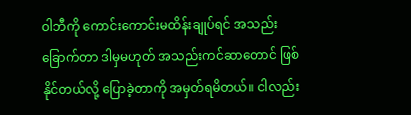ဝါဘီကို ကောင်းကောင်းမထိန်းချုပ်ရင် အသည်းခြောက်တာ ဒါမှမဟုတ် အသည်းကင်ဆာတောင် ဖြစ်နိုင်တယ်လို့ ပြောခဲ့တာကို အမှတ်ရမိတယ်။ ငါလည်း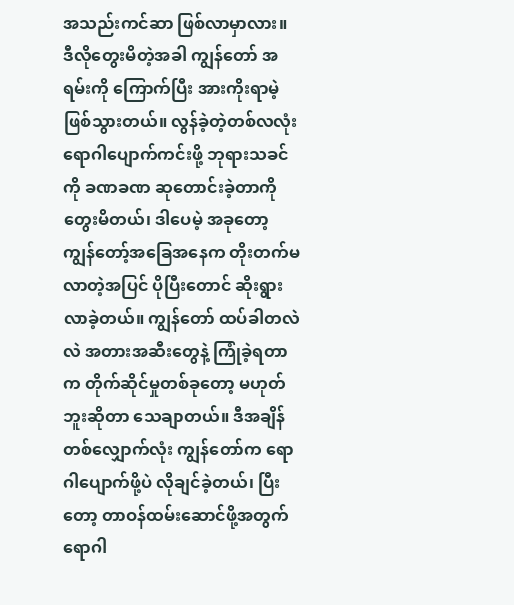အသည်းကင်ဆာ ဖြစ်လာမှာလား။ ဒီလိုတွေးမိတဲ့အခါ ကျွန်တော် အရမ်းကို ကြောက်ပြီး အားကိုးရာမဲ့ ဖြစ်သွားတယ်။ လွန်ခဲ့တဲ့တစ်လလုံး ရောဂါပျောက်ကင်းဖို့ ဘုရားသခင်ကို ခဏခဏ ဆုတောင်းခဲ့တာကို တွေးမိတယ်၊ ဒါပေမဲ့ အခုတော့ ကျွန်တော့်အခြေအနေက တိုးတက်မလာတဲ့အပြင် ပိုပြီးတောင် ဆိုးရွားလာခဲ့တယ်။ ကျွန်တော် ထပ်ခါတလဲလဲ အတားအဆီးတွေနဲ့ ကြုံခဲ့ရတာက တိုက်ဆိုင်မှုတစ်ခုတော့ မဟုတ်ဘူးဆိုတာ သေချာတယ်။ ဒီအချိန်တစ်လျှောက်လုံး ကျွန်တော်က ရောဂါပျောက်ဖို့ပဲ လိုချင်ခဲ့တယ်၊ ပြီးတော့ တာဝန်ထမ်းဆောင်ဖို့အတွက် ရောဂါ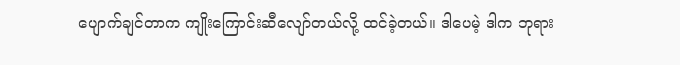ပျောက်ချင်တာက ကျိုးကြောင်းဆီလျော်တယ်လို့ ထင်ခဲ့တယ်။ ဒါပေမဲ့ ဒါက ဘုရား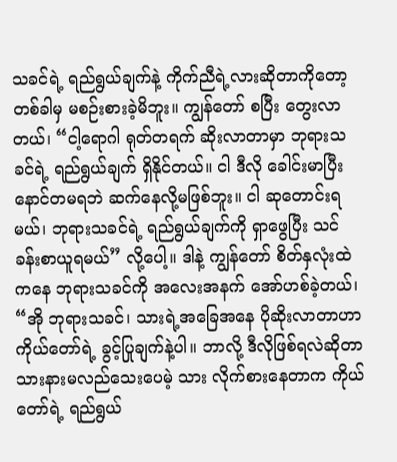သခင်ရဲ့ ရည်ရွယ်ချက်နဲ့ ကိုက်ညီရဲ့လားဆိုတာကိုတော့ တစ်ခါမှ မစဉ်းစားခဲ့မိဘူး။ ကျွန်တော် စပြီး တွေးလာတယ်၊ “ငါ့ရောဂါ ရုတ်တရက် ဆိုးလာတာမှာ ဘုရားသခင်ရဲ့ ရည်ရွယ်ချက် ရှိနိုင်တယ်။ ငါ ဒီလို ခေါင်းမာပြီး နောင်တမရဘဲ ဆက်နေလို့မဖြစ်ဘူး။ ငါ ဆုတောင်းရမယ်၊ ဘုရားသခင်ရဲ့ ရည်ရွယ်ချက်ကို ရှာဖွေပြီး သင်ခန်းစာယူရမယ်” လို့ပေါ့။ ဒါနဲ့ ကျွန်တော် စိတ်နှလုံးထဲကနေ ဘုရားသခင်ကို အလေးအနက် အော်ဟစ်ခဲ့တယ်၊ “အို ဘုရားသခင်၊ သားရဲ့အခြေအနေ ပိုဆိုးလာတာဟာ ကိုယ်တော်ရဲ့ ခွင့်ပြုချက်နဲ့ပါ။ ဘာလို့ ဒီလိုဖြစ်ရလဲဆိုတာ သားနားမလည်သေးပေမဲ့ သား လိုက်စားနေတာက ကိုယ်တော်ရဲ့ ရည်ရွယ်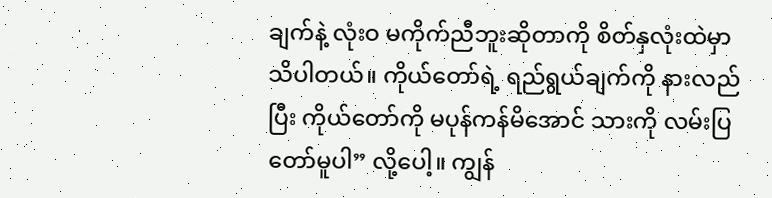ချက်နဲ့ လုံးဝ မကိုက်ညီဘူးဆိုတာကို စိတ်နှလုံးထဲမှာ သိပါတယ်။ ကိုယ်တော်ရဲ့ ရည်ရွယ်ချက်ကို နားလည်ပြီး ကိုယ်တော်ကို မပုန်ကန်မိအောင် သားကို လမ်းပြတော်မူပါ” လို့ပေါ့။ ကျွန်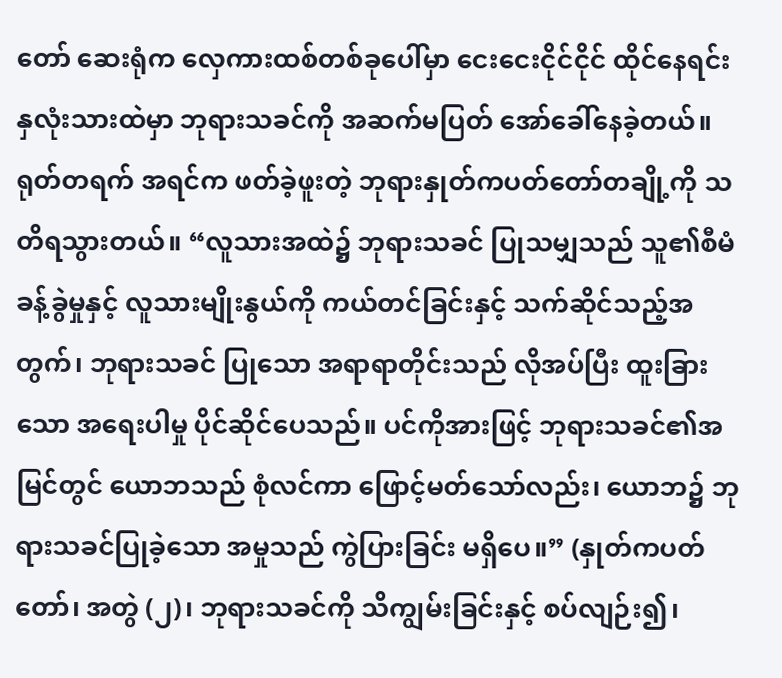တော် ဆေးရုံက လှေကားထစ်တစ်ခုပေါ်မှာ ငေးငေးငိုင်ငိုင် ထိုင်နေရင်း နှလုံးသားထဲမှာ ဘုရားသခင်ကို အဆက်မပြတ် အော်ခေါ်နေခဲ့တယ်။ ရုတ်တရက် အရင်က ဖတ်ခဲ့ဖူးတဲ့ ဘုရားနှုတ်ကပတ်တော်တချို့ကို သတိရသွားတယ်။ “လူသားအထဲ၌ ဘုရားသခင် ပြုသမျှသည် သူ၏စီမံခန့်ခွဲမှုနှင့် လူသားမျိုးနွယ်ကို ကယ်တင်ခြင်းနှင့် သက်ဆိုင်သည့်အတွက်၊ ဘုရားသခင် ပြုသော အရာရာတိုင်းသည် လိုအပ်ပြီး ထူးခြားသော အရေးပါမှု ပိုင်ဆိုင်ပေသည်။ ပင်ကိုအားဖြင့် ဘုရားသခင်၏အမြင်တွင် ယောဘသည် စုံလင်ကာ ဖြောင့်မတ်သော်လည်း၊ ယောဘ၌ ဘုရားသခင်ပြုခဲ့သော အမှုသည် ကွဲပြားခြင်း မရှိပေ။” (နှုတ်ကပတ်တော်၊ အတွဲ (၂)၊ ဘုရားသခင်ကို သိကျွမ်းခြင်းနှင့် စပ်လျဉ်း၍၊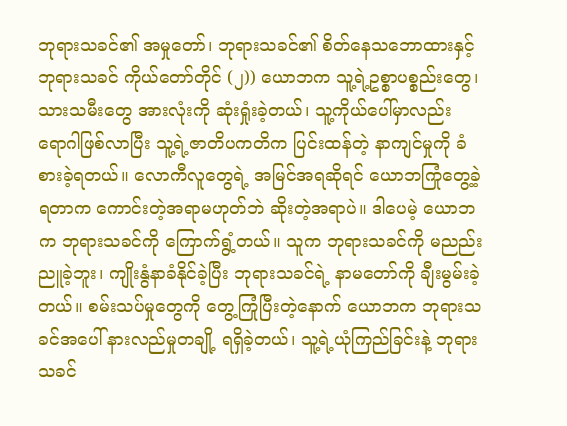ဘုရားသခင်၏ အမှုတော်၊ ဘုရားသခင်၏ စိတ်နေသဘောထားနှင့် ဘုရားသခင် ကိုယ်တော်တိုင် (၂)) ယောဘက သူ့ရဲ့ဥစ္စာပစ္စည်းတွေ၊ သားသမီးတွေ အားလုံးကို ဆုံးရှုံးခဲ့တယ်၊ သူ့ကိုယ်ပေါ်မှာလည်း ရောဂါဖြစ်လာပြီး သူ့ရဲ့ဇာတိပကတိက ပြင်းထန်တဲ့ နာကျင်မှုကို ခံစားခဲ့ရတယ်။ လောကီလူတွေရဲ့ အမြင်အရဆိုရင် ယောဘကြုံတွေ့ခဲ့ရတာက ကောင်းတဲ့အရာမဟုတ်ဘဲ ဆိုးတဲ့အရာပဲ။ ဒါပေမဲ့ ယောဘက ဘုရားသခင်ကို ကြောက်ရွံ့တယ်။ သူက ဘုရားသခင်ကို မညည်းညူခဲ့ဘူး၊ ကျိုးနွံနာခံနိုင်ခဲ့ပြီး ဘုရားသခင်ရဲ့ နာမတော်ကို ချီးမွမ်းခဲ့တယ်။ စမ်းသပ်မှုတွေကို တွေ့ကြုံပြီးတဲ့နောက် ယောဘက ဘုရားသခင်အပေါ် နားလည်မှုတချို့ ရရှိခဲ့တယ်၊ သူ့ရဲ့ယုံကြည်ခြင်းနဲ့ ဘုရားသခင်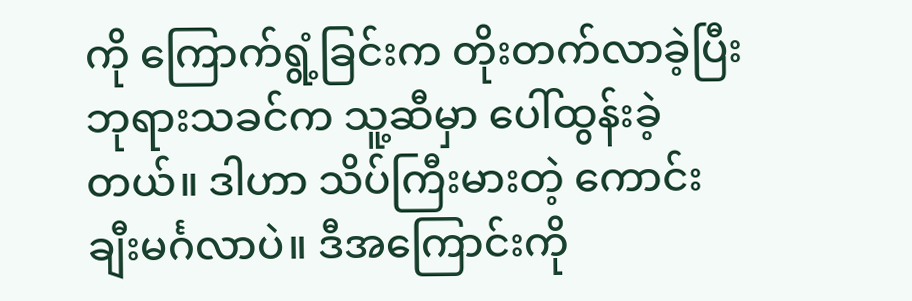ကို ကြောက်ရွံ့ခြင်းက တိုးတက်လာခဲ့ပြီး ဘုရားသခင်က သူ့ဆီမှာ ပေါ်ထွန်းခဲ့တယ်။ ဒါဟာ သိပ်ကြီးမားတဲ့ ကောင်းချီးမင်္ဂလာပဲ။ ဒီအကြောင်းကို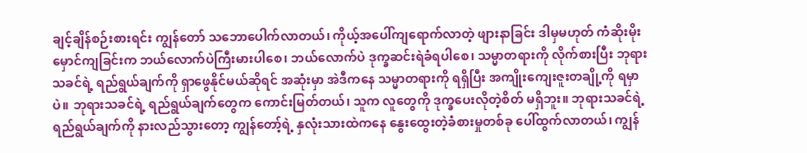ချင့်ချိန်စဉ်းစားရင်း ကျွန်တော် သဘောပေါက်လာတယ်၊ ကိုယ့်အပေါ်ကျရောက်လာတဲ့ ဖျားနာခြင်း ဒါမှမဟုတ် ကံဆိုးမိုးမှောင်ကျခြင်းက ဘယ်လောက်ပဲကြီးမားပါစေ၊ ဘယ်လောက်ပဲ ဒုက္ခဆင်းရဲခံရပါစေ၊ သမ္မာတရားကို လိုက်စားပြီး ဘုရားသခင်ရဲ့ ရည်ရွယ်ချက်ကို ရှာဖွေနိုင်မယ်ဆိုရင် အဆုံးမှာ အဲဒီကနေ သမ္မာတရားကို ရရှိပြီး အကျိုးကျေးဇူးတချို့ကို ရမှာပဲ။ ဘုရားသခင်ရဲ့ ရည်ရွယ်ချက်တွေက ကောင်းမြတ်တယ်၊ သူက လူတွေကို ဒုက္ခပေးလိုတဲ့စိတ် မရှိဘူး။ ဘုရားသခင်ရဲ့ ရည်ရွယ်ချက်ကို နားလည်သွားတော့ ကျွန်တော့်ရဲ့ နှလုံးသားထဲကနေ နွေးထွေးတဲ့ခံစားမှုတစ်ခု ပေါ်ထွက်လာတယ်၊ ကျွန်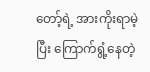တော့်ရဲ့ အားကိုးရာမဲ့ပြီး ကြောက်ရွံ့နေတဲ့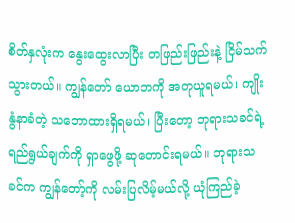စိတ်နှလုံးက နွေးထွေးလာပြီး တဖြည်းဖြည်းနဲ့ ငြိမ်သက်သွားတယ်။ ကျွန်တော် ယောဘကို အတုယူရမယ်၊ ကျိုးနွံနာခံတဲ့ သဘောထားရှိရမယ်၊ ပြီးတော့ ဘုရားသခင်ရဲ့ ရည်ရွယ်ချက်ကို ရှာဖွေဖို့ ဆုတောင်းရမယ်။ ဘုရားသခင်က ကျွန်တော့်ကို လမ်းပြလိမ့်မယ်လို့ ယုံကြည်ခဲ့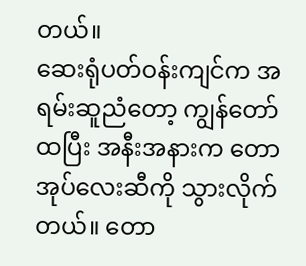တယ်။
ဆေးရုံပတ်ဝန်းကျင်က အရမ်းဆူညံတော့ ကျွန်တော်ထပြီး အနီးအနားက တောအုပ်လေးဆီကို သွားလိုက်တယ်။ တော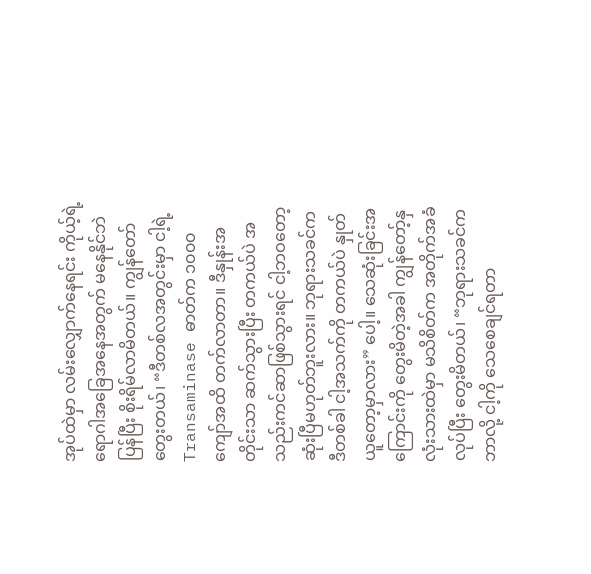အုပ်ထဲမှာ လမ်းလျှောက်နေရင်း ကိုယ့်ရဲ့ရောဂါအခြေအနေအတွက် မနေနိုင်ဘဲ ပြန်ပြီး စိုးရိမ်လာမိတယ်။ ကျွန်တော်တွေးတယ်၊ “ဒီတစ်လအတွင်းမှာ ငါ့ရဲ့ Transaminase ဓာတ်က ၁၀၀၀ ကျော်အထိ တက်လာတာ။ ဒီနှုန်းအတိုင်းသာ ဆက်သွားပြီး တကယ်ပဲ အသည်းကင်ဆာဖြစ်သွားရင် ငါ့ဘဝတော့ ဆုံးပြီမဟုတ်ဘူးလား။ ဘုရားသခင်က ဒီတစ်ခါ ငါ့အသက်ကို တကယ်ပဲ နှုတ်ယူတော့မှာလား” ပေါ့။ သေဆုံးခြင်းအကြောင်းကို တွေးမိတဲ့အခါ ကျွန်တော့်နှလုံးသားထဲမှာ မသိစိတ်က အတိုက်အခံလုပ်ပြီး တွေးမိတယ်၊ “ဘုရားသခင်က ဘာလို့ ငါ့ကို သေစေချင်ရတာ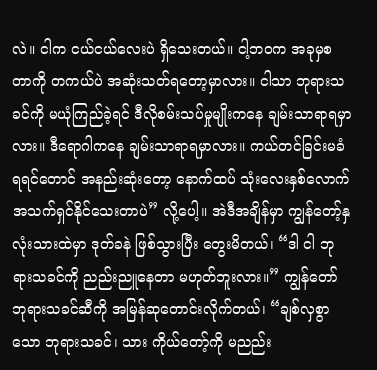လဲ။ ငါက ငယ်ငယ်လေးပဲ ရှိသေးတယ်။ ငါ့ဘဝက အခုမှစတာကို တကယ်ပဲ အဆုံးသတ်ရတော့မှာလား။ ငါသာ ဘုရားသခင်ကို မယုံကြည်ခဲ့ရင် ဒီလိုစမ်းသပ်မှုမျိုးကနေ ချမ်းသာရာရမှာလား။ ဒီရောဂါကနေ ချမ်းသာရာရမှာလား။ ကယ်တင်ခြင်းမခံရရင်တောင် အနည်းဆုံးတော့ နောက်ထပ် သုံးလေးနှစ်လောက် အသက်ရှင်နိုင်သေးတာပဲ” လို့ပေါ့။ အဲဒီအချိန်မှာ ကျွန်တော့်နှလုံးသားထဲမှာ ဒုတ်ခနဲ ဖြစ်သွားပြီး တွေးမိတယ်၊ “ဒါ ငါ ဘုရားသခင်ကို ညည်းညူနေတာ မဟုတ်ဘူးလား။” ကျွန်တော် ဘုရားသခင်ဆီကို အမြန်ဆုတောင်းလိုက်တယ်၊ “ချစ်လှစွာသော ဘုရားသခင်၊ သား ကိုယ်တော့်ကို မညည်း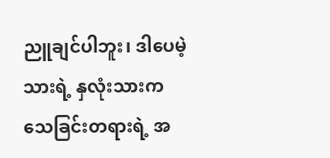ညူချင်ပါဘူး၊ ဒါပေမဲ့ သားရဲ့ နှလုံးသားက သေခြင်းတရားရဲ့ အ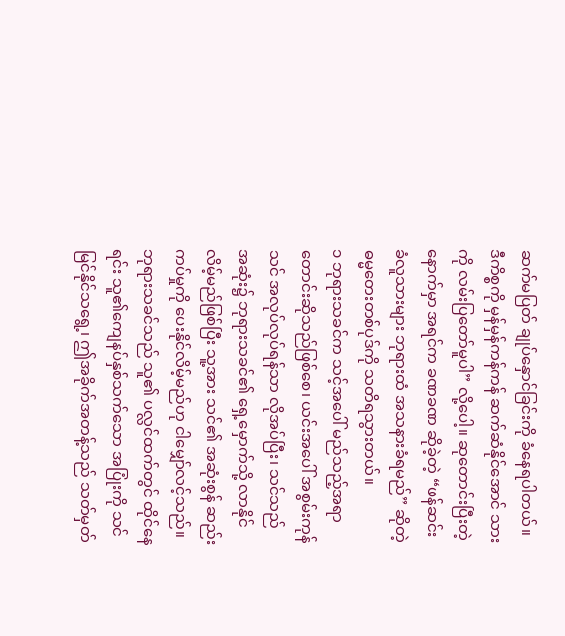ဆက်မပြတ် ချုပ်နှောင်ခြင်းကို ခံနေရပါတယ်။ ဒီကိစ္စကို မှန်မှန်ကန်ကန် ဆက်ဆံနိုင်အောင် သားကို လမ်းပြတော်မူပါ” လို့ပေါ့။ ဆုတောင်းပြီးတဲ့နောက်မှာ အရင်က ခဏခဏ ဆိုခဲ့တဲ့ “ဖန်ဆင်းခံလူသားများ ဘုရားထံ အသနားခံရမည်” ဆိုတဲ့ ဓမ္မတေးတစ်ပုဒ်ကို သတိရသွားတယ်။
၁ ဘုရားသခင်က သင့်အပေါ် မည်သည့်အရာ တောင်းဆိုသည်ဖြစ်စေ၊ ယင်းအပေါ် အစွမ်းကုန် သင် အလုပ်လုပ်ရန်သာ လိုအပ်ပြီး၊ သင်သည် အဆုံး၌ ဘုရားသခင်၏ ရှေ့မှောက်သို့ လာနိုင်လိမ့်မည်ဖြစ်ပြီး သူ့အား သင်၏ အဆုံးစွန် ဆည်းကပ်မှုကို ပေးနိုင်လိမ့်မည်ဟု ငါမျှော်လင့်သည်။ ဘုရားသခင်သည် သူ၏ ပလ္လင်ထက်တွင် ထိုင်နေရင်း သူ၏ကျေနပ်နှစ်သက်သော အပြုံးကို သင် မြင်နိုင်သရွေ့၊ ဤအခိုက်အတန့်သည် သတ်မှတ်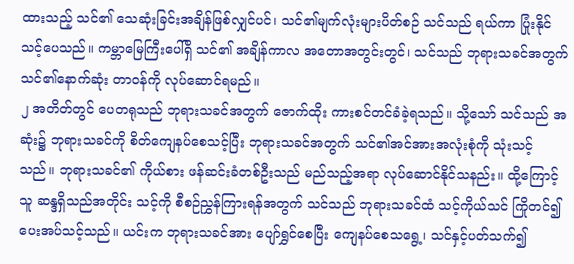ထားသည့် သင်၏ သေဆုံးခြင်းအချိန်ဖြစ်လျှင်ပင်၊ သင်၏မျက်လုံးများပိတ်စဉ် သင်သည် ရယ်ကာ ပြုံးနိုင်သင့်ပေသည်။ ကမ္ဘာမြေကြီးပေါ်ရှိ သင်၏ အချိန်ကာလ အတောအတွင်းတွင်၊ သင်သည် ဘုရားသခင်အတွက် သင်၏နောက်ဆုံး တာဝန်ကို လုပ်ဆောင်ရမည်။
၂ အတိတ်တွင် ပေတရုသည် ဘုရားသခင်အတွက် ဇောက်ထိုး ကားစင်တင်ခံခဲ့ရသည်။ သို့သော် သင်သည် အဆုံး၌ ဘုရားသခင်ကို စိတ်ကျေနပ်စေသင့်ပြီး ဘုရားသခင်အတွက် သင်၏အင်အားအလုံးစုံကို သုံးသင့်သည်။ ဘုရားသခင်၏ ကိုယ်စား ဖန်ဆင်းခံတစ်ဦးသည် မည်သည့်အရာ လုပ်ဆောင်နိုင်သနည်း။ ထို့ကြောင့် သူ ဆန္ဒရှိသည်အတိုင်း သင့်ကို စီစဉ်ညွှန်ကြားရန်အတွက် သင်သည် ဘုရားသခင်ထံ သင့်ကိုယ်သင် ကြိုတင်၍ ပေးအပ်သင့်သည်။ ယင်းက ဘုရားသခင်အား ပျော်ရွှင်စေပြီး ကျေနပ်စေသရွေ့၊ သင်နှင့်ပတ်သက်၍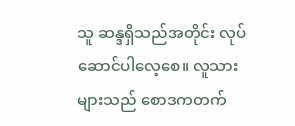သူ ဆန္ဒရှိသည်အတိုင်း လုပ်ဆောင်ပါလေ့စေ။ လူသားများသည် စောဒကတက်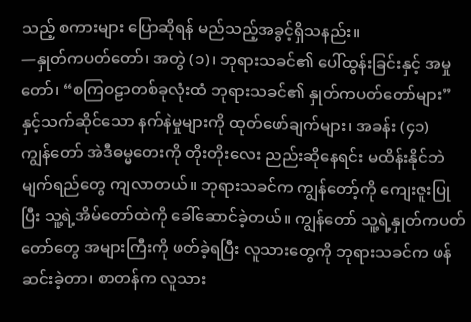သည့် စကားများ ပြောဆိုရန် မည်သည့်အခွင့်ရှိသနည်း။
—နှုတ်ကပတ်တော်၊ အတွဲ (၁)၊ ဘုရားသခင်၏ ပေါ်ထွန်းခြင်းနှင့် အမှုတော်၊ “စကြဝဠာတစ်ခုလုံးထံ ဘုရားသခင်၏ နှုတ်ကပတ်တော်များ” နှင့်သက်ဆိုင်သော နက်နဲမှုများကို ထုတ်ဖော်ချက်များ၊ အခန်း (၄၁)
ကျွန်တော် အဲဒီဓမ္မတေးကို တိုးတိုးလေး ညည်းဆိုနေရင်း မထိန်းနိုင်ဘဲ မျက်ရည်တွေ ကျလာတယ်။ ဘုရားသခင်က ကျွန်တော့်ကို ကျေးဇူးပြုပြီး သူ့ရဲ့အိမ်တော်ထဲကို ခေါ်ဆောင်ခဲ့တယ်။ ကျွန်တော် သူ့ရဲ့နှုတ်ကပတ်တော်တွေ အများကြီးကို ဖတ်ခဲ့ရပြီး လူသားတွေကို ဘုရားသခင်က ဖန်ဆင်းခဲ့တာ၊ စာတန်က လူသား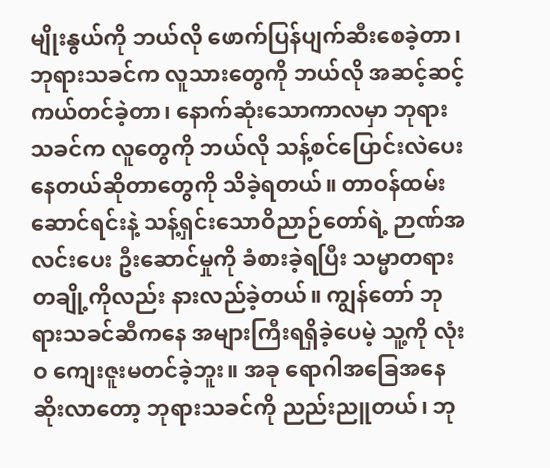မျိုးနွယ်ကို ဘယ်လို ဖောက်ပြန်ပျက်ဆီးစေခဲ့တာ၊ ဘုရားသခင်က လူသားတွေကို ဘယ်လို အဆင့်ဆင့် ကယ်တင်ခဲ့တာ၊ နောက်ဆုံးသောကာလမှာ ဘုရားသခင်က လူတွေကို ဘယ်လို သန့်စင်ပြောင်းလဲပေးနေတယ်ဆိုတာတွေကို သိခဲ့ရတယ်။ တာဝန်ထမ်းဆောင်ရင်းနဲ့ သန့်ရှင်းသောဝိညာဉ်တော်ရဲ့ ဉာဏ်အလင်းပေး ဦးဆောင်မှုကို ခံစားခဲ့ရပြီး သမ္မာတရားတချို့ကိုလည်း နားလည်ခဲ့တယ်။ ကျွန်တော် ဘုရားသခင်ဆီကနေ အများကြီးရရှိခဲ့ပေမဲ့ သူ့ကို လုံးဝ ကျေးဇူးမတင်ခဲ့ဘူး။ အခု ရောဂါအခြေအနေ ဆိုးလာတော့ ဘုရားသခင်ကို ညည်းညူတယ်၊ ဘု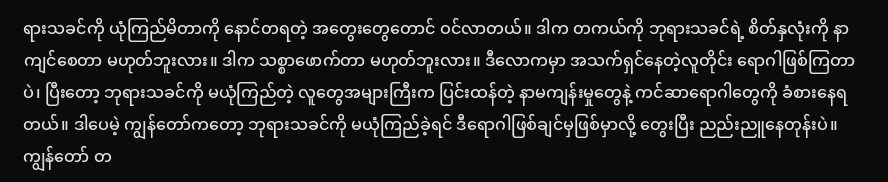ရားသခင်ကို ယုံကြည်မိတာကို နောင်တရတဲ့ အတွေးတွေတောင် ဝင်လာတယ်။ ဒါက တကယ်ကို ဘုရားသခင်ရဲ့ စိတ်နှလုံးကို နာကျင်စေတာ မဟုတ်ဘူးလား။ ဒါက သစ္စာဖောက်တာ မဟုတ်ဘူးလား။ ဒီလောကမှာ အသက်ရှင်နေတဲ့လူတိုင်း ရောဂါဖြစ်ကြတာပဲ၊ ပြီးတော့ ဘုရားသခင်ကို မယုံကြည်တဲ့ လူတွေအများကြီးက ပြင်းထန်တဲ့ နာမကျန်းမှုတွေနဲ့ ကင်ဆာရောဂါတွေကို ခံစားနေရတယ်။ ဒါပေမဲ့ ကျွန်တော်ကတော့ ဘုရားသခင်ကို မယုံကြည်ခဲ့ရင် ဒီရောဂါဖြစ်ချင်မှဖြစ်မှာလို့ တွေးပြီး ညည်းညူနေတုန်းပဲ။ ကျွန်တော် တ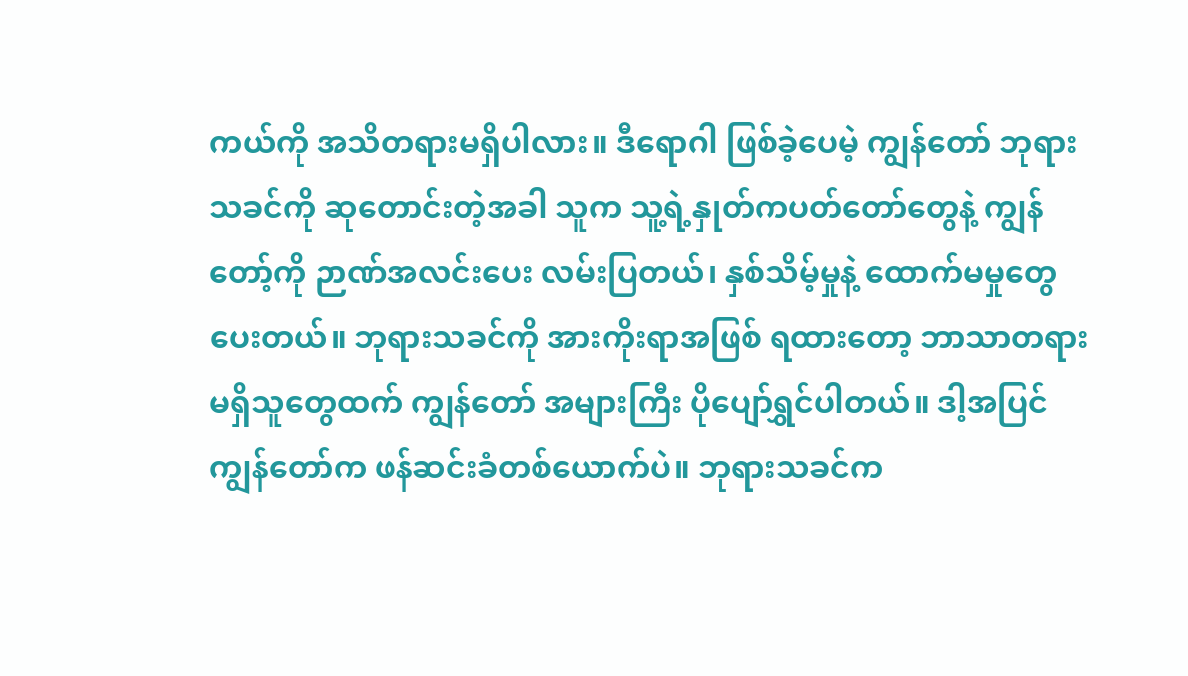ကယ်ကို အသိတရားမရှိပါလား။ ဒီရောဂါ ဖြစ်ခဲ့ပေမဲ့ ကျွန်တော် ဘုရားသခင်ကို ဆုတောင်းတဲ့အခါ သူက သူ့ရဲ့နှုတ်ကပတ်တော်တွေနဲ့ ကျွန်တော့်ကို ဉာဏ်အလင်းပေး လမ်းပြတယ်၊ နှစ်သိမ့်မှုနဲ့ ထောက်မမှုတွေ ပေးတယ်။ ဘုရားသခင်ကို အားကိုးရာအဖြစ် ရထားတော့ ဘာသာတရားမရှိသူတွေထက် ကျွန်တော် အများကြီး ပိုပျော်ရွှင်ပါတယ်။ ဒါ့အပြင် ကျွန်တော်က ဖန်ဆင်းခံတစ်ယောက်ပဲ။ ဘုရားသခင်က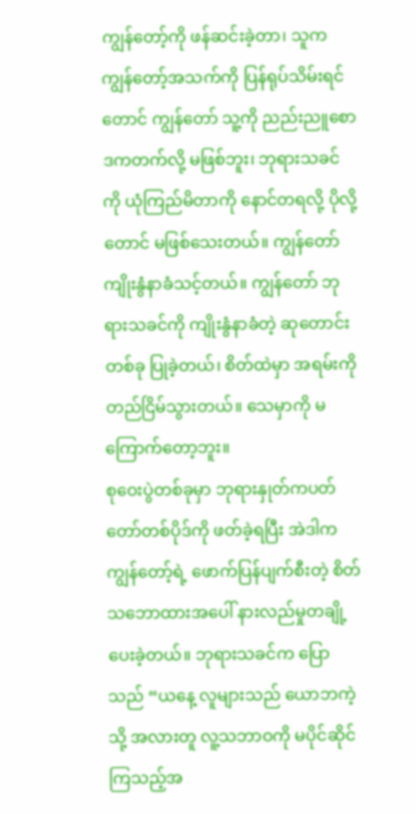ကျွန်တော့်ကို ဖန်ဆင်းခဲ့တာ၊ သူက ကျွန်တော့်အသက်ကို ပြန်ရုပ်သိမ်းရင်တောင် ကျွန်တော် သူ့ကို ညည်းညူစောဒကတက်လို့ မဖြစ်ဘူး၊ ဘုရားသခင်ကို ယုံကြည်မိတာကို နောင်တရလို့ ပိုလို့တောင် မဖြစ်သေးတယ်။ ကျွန်တော် ကျိုးနွံနာခံသင့်တယ်။ ကျွန်တော် ဘုရားသခင်ကို ကျိုးနွံနာခံတဲ့ ဆုတောင်းတစ်ခု ပြုခဲ့တယ်၊ စိတ်ထဲမှာ အရမ်းကို တည်ငြိမ်သွားတယ်။ သေမှာကို မကြောက်တော့ဘူး။
စုဝေးပွဲတစ်ခုမှာ ဘုရားနှုတ်ကပတ်တော်တစ်ပိုဒ်ကို ဖတ်ခဲ့ရပြီး အဲဒါက ကျွန်တော့်ရဲ့ ဖောက်ပြန်ပျက်စီးတဲ့ စိတ်သဘောထားအပေါ် နားလည်မှုတချို့ ပေးခဲ့တယ်။ ဘုရားသခင်က ပြောသည် “ယနေ့ လူများသည် ယောဘကဲ့သို့ အလားတူ လူ့သဘာဝကို မပိုင်ဆိုင်ကြသည့်အ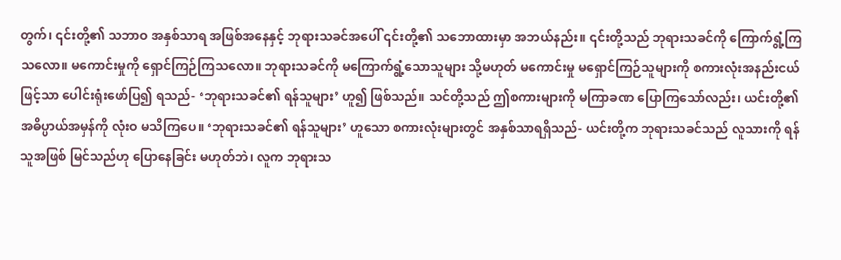တွက်၊ ၎င်းတို့၏ သဘာဝ အနှစ်သာရ အဖြစ်အနေနှင့် ဘုရားသခင်အပေါ် ၎င်းတို့၏ သဘောထားမှာ အဘယ်နည်း။ ၎င်းတို့သည် ဘုရားသခင်ကို ကြောက်ရွံ့ကြသလော။ မကောင်းမှုကို ရှောင်ကြဉ်ကြသလော။ ဘုရားသခင်ကို မကြောက်ရွံ့သောသူများ သို့မဟုတ် မကောင်းမှု မရှောင်ကြဉ်သူများကို စကားလုံးအနည်းငယ်ဖြင့်သာ ပေါင်းရုံးဖော်ပြ၍ ရသည်- ‘ဘုရားသခင်၏ ရန်သူများ’ ဟူ၍ ဖြစ်သည်။ သင်တို့သည် ဤစကားများကို မကြာခဏ ပြောကြသော်လည်း၊ ယင်းတို့၏ အဓိပ္ပာယ်အမှန်ကို လုံးဝ မသိကြပေ။ ‘ဘုရားသခင်၏ ရန်သူများ’ ဟူသော စကားလုံးများတွင် အနှစ်သာရရှိသည်- ယင်းတို့က ဘုရားသခင်သည် လူသားကို ရန်သူအဖြစ် မြင်သည်ဟု ပြောနေခြင်း မဟုတ်ဘဲ၊ လူက ဘုရားသ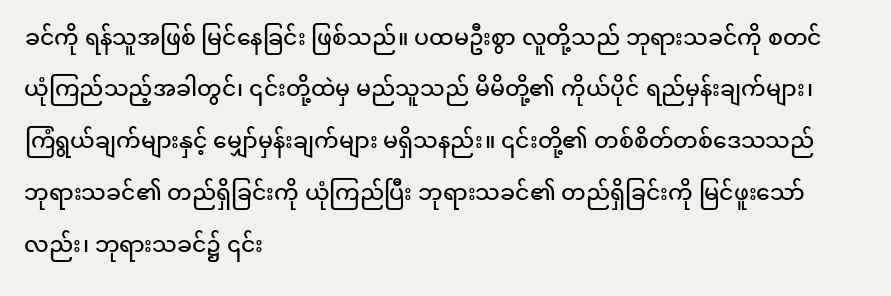ခင်ကို ရန်သူအဖြစ် မြင်နေခြင်း ဖြစ်သည်။ ပထမဦးစွာ လူတို့သည် ဘုရားသခင်ကို စတင်ယုံကြည်သည့်အခါတွင်၊ ၎င်းတို့ထဲမှ မည်သူသည် မိမိတို့၏ ကိုယ်ပိုင် ရည်မှန်းချက်များ၊ ကြံရွယ်ချက်များနှင့် မျှော်မှန်းချက်များ မရှိသနည်း။ ၎င်းတို့၏ တစ်စိတ်တစ်ဒေသသည် ဘုရားသခင်၏ တည်ရှိခြင်းကို ယုံကြည်ပြီး ဘုရားသခင်၏ တည်ရှိခြင်းကို မြင်ဖူးသော်လည်း၊ ဘုရားသခင်၌ ၎င်း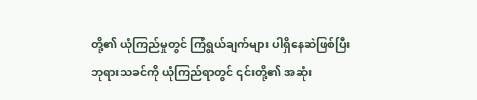တို့၏ ယုံကြည်မှုတွင် ကြံရွယ်ချက်များ ပါရှိနေဆဲဖြစ်ပြီး ဘုရားသခင်ကို ယုံကြည်ရာတွင် ၎င်းတို့၏ အဆုံး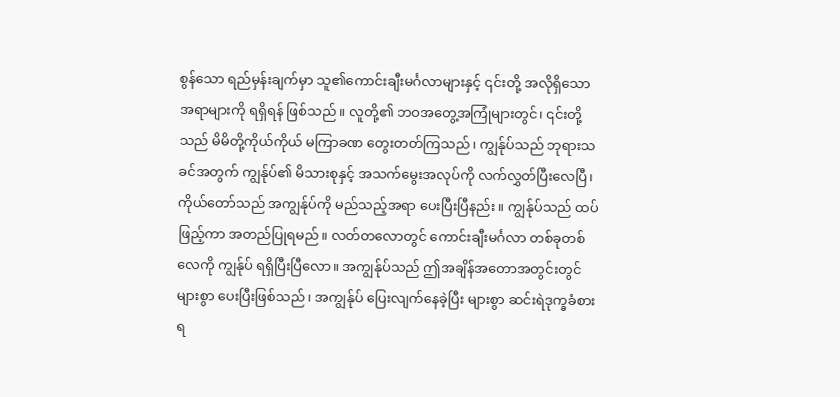စွန်သော ရည်မှန်းချက်မှာ သူ၏ကောင်းချီးမင်္ဂလာများနှင့် ၎င်းတို့ အလိုရှိသော အရာများကို ရရှိရန် ဖြစ်သည်။ လူတို့၏ ဘဝအတွေ့အကြုံများတွင်၊ ၎င်းတို့သည် မိမိတို့ကိုယ်ကိုယ် မကြာခဏ တွေးတတ်ကြသည်၊ ကျွန်ုပ်သည် ဘုရားသခင်အတွက် ကျွန်ုပ်၏ မိသားစုနှင့် အသက်မွေးအလုပ်ကို လက်လွှတ်ပြီးလေပြီ၊ ကိုယ်တော်သည် အကျွန်ုပ်ကို မည်သည့်အရာ ပေးပြီးပြီနည်း။ ကျွန်ုပ်သည် ထပ်ဖြည့်ကာ အတည်ပြုရမည်။ လတ်တလောတွင် ကောင်းချီးမင်္ဂလာ တစ်ခုတစ်လေကို ကျွန်ုပ် ရရှိပြီးပြီလော။ အကျွန်ုပ်သည် ဤအချိန်အတောအတွင်းတွင် များစွာ ပေးပြီးဖြစ်သည်၊ အကျွန်ုပ် ပြေးလျက်နေခဲ့ပြီး များစွာ ဆင်းရဲဒုက္ခခံစားရ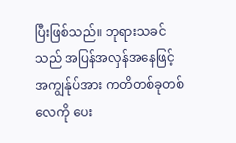ပြီးဖြစ်သည်။ ဘုရားသခင်သည် အပြန်အလှန်အနေဖြင့် အကျွန်ုပ်အား ကတိတစ်ခုတစ်လေကို ပေး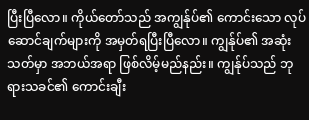ပြီးပြီလော။ ကိုယ်တော်သည် အကျွန်ုပ်၏ ကောင်းသော လုပ်ဆောင်ချက်များကို အမှတ်ရပြီးပြီလော။ ကျွန်ုပ်၏ အဆုံးသတ်မှာ အဘယ်အရာ ဖြစ်လိမ့်မည်နည်း။ ကျွန်ုပ်သည် ဘုရားသခင်၏ ကောင်းချီး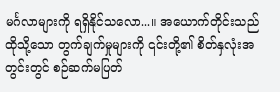မင်္ဂလာများကို ရရှိနိုင်သလော...။ အယောက်တိုင်းသည် ထိုသို့သော တွက်ချက်မှုများကို ၎င်းတို့၏ စိတ်နှလုံးအတွင်းတွင် စဉ်ဆက်မပြတ်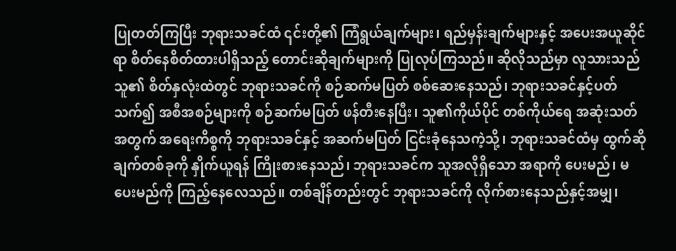ပြုတတ်ကြပြီး ဘုရားသခင်ထံ ၎င်းတို့၏ ကြံရွယ်ချက်များ၊ ရည်မှန်းချက်များနှင့် အပေးအယူဆိုင်ရာ စိတ်နေစိတ်ထားပါရှိသည့် တောင်းဆိုချက်များကို ပြုလုပ်ကြသည်။ ဆိုလိုသည်မှာ လူသားသည် သူ၏ စိတ်နှလုံးထဲတွင် ဘုရားသခင်ကို စဉ်ဆက်မပြတ် စစ်ဆေးနေသည်၊ ဘုရားသခင်နှင့်ပတ်သက်၍ အစီအစဉ်များကို စဉ်ဆက်မပြတ် ဖန်တီးနေပြီး၊ သူ၏ကိုယ်ပိုင် တစ်ကိုယ်ရေ အဆုံးသတ်အတွက် အရေးကိစ္စကို ဘုရားသခင်နှင့် အဆက်မပြတ် ငြင်းခုံနေသကဲ့သို့၊ ဘုရားသခင်ထံမှ ထွက်ဆိုချက်တစ်ခုကို နှိုက်ယူရန် ကြိုးစားနေသည်၊ ဘုရားသခင်က သူအလိုရှိသော အရာကို ပေးမည်၊ မပေးမည်ကို ကြည့်နေလေသည်။ တစ်ချိန်တည်းတွင် ဘုရားသခင်ကို လိုက်စားနေသည်နှင့်အမျှ၊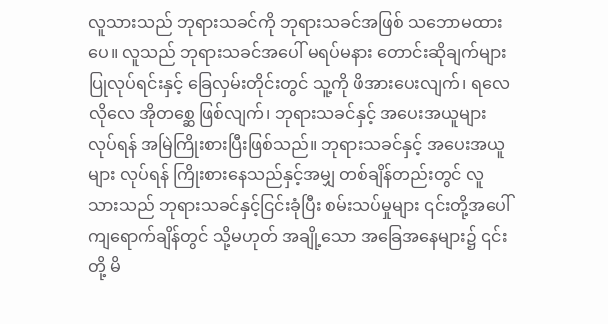လူသားသည် ဘုရားသခင်ကို ဘုရားသခင်အဖြစ် သဘောမထားပေ။ လူသည် ဘုရားသခင်အပေါ် မရပ်မနား တောင်းဆိုချက်များ ပြုလုပ်ရင်းနှင့် ခြေလှမ်းတိုင်းတွင် သူ့ကို ဖိအားပေးလျက်၊ ရလေလိုလေ အိုတစ္ဆေ ဖြစ်လျက်၊ ဘုရားသခင်နှင့် အပေးအယူများ လုပ်ရန် အမြဲကြိုးစားပြီးဖြစ်သည်။ ဘုရားသခင်နှင့် အပေးအယူများ လုပ်ရန် ကြိုးစားနေသည်နှင့်အမျှ တစ်ချိန်တည်းတွင် လူသားသည် ဘုရားသခင်နှင့်ငြင်းခုံပြီး စမ်းသပ်မှုများ ၎င်းတို့အပေါ် ကျရောက်ချိန်တွင် သို့မဟုတ် အချို့သော အခြေအနေများ၌ ၎င်းတို့ မိ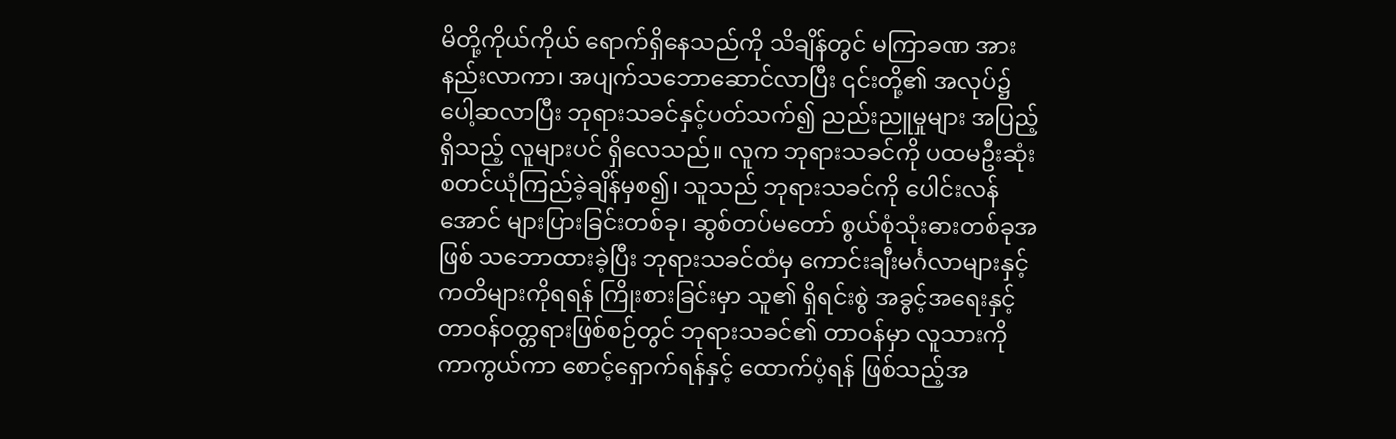မိတို့ကိုယ်ကိုယ် ရောက်ရှိနေသည်ကို သိချိန်တွင် မကြာခဏ အားနည်းလာကာ၊ အပျက်သဘောဆောင်လာပြီး ၎င်းတို့၏ အလုပ်၌ ပေါ့ဆလာပြီး ဘုရားသခင်နှင့်ပတ်သက်၍ ညည်းညူမှုများ အပြည့်ရှိသည့် လူများပင် ရှိလေသည်။ လူက ဘုရားသခင်ကို ပထမဦးဆုံး စတင်ယုံကြည်ခဲ့ချိန်မှစ၍၊ သူသည် ဘုရားသခင်ကို ပေါင်းလန်အောင် များပြားခြင်းတစ်ခု၊ ဆွစ်တပ်မတော် စွယ်စုံသုံးဓားတစ်ခုအဖြစ် သဘောထားခဲ့ပြီး ဘုရားသခင်ထံမှ ကောင်းချီးမင်္ဂလာများနှင့် ကတိများကိုရရန် ကြိုးစားခြင်းမှာ သူ၏ ရှိရင်းစွဲ အခွင့်အရေးနှင့် တာဝန်ဝတ္တရားဖြစ်စဉ်တွင် ဘုရားသခင်၏ တာဝန်မှာ လူသားကို ကာကွယ်ကာ စောင့်ရှောက်ရန်နှင့် ထောက်ပံ့ရန် ဖြစ်သည့်အ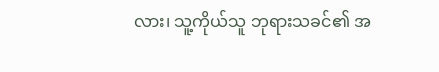လား၊ သူ့ကိုယ်သူ ဘုရားသခင်၏ အ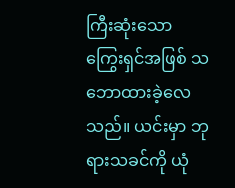ကြီးဆုံးသော ကြွေးရှင်အဖြစ် သဘောထားခဲ့လေသည်။ ယင်းမှာ ဘုရားသခင်ကို ယုံ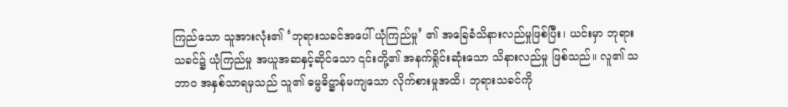ကြည်သော သူအားလုံး၏ ‘ဘုရားသခင်အပေါ် ယုံကြည်မှု’ ၏ အခြေခံသိနားလည်မှုဖြစ်ပြီး၊ ယင်းမှာ ဘုရားသခင်၌ ယုံကြည်မှု အယူအဆနှင့်ဆိုင်သော ၎င်းတို့၏ အနက်ရှိုင်းဆုံးသော သိနားလည်မှု ဖြစ်သည်။ လူ၏ သဘာဝ အနှစ်သာရမှသည် သူ၏ ဓမ္မဓိဋ္ဌာန်မကျသော လိုက်စားမှုအထိ၊ ဘုရားသခင်ကို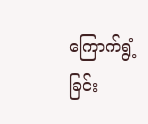ကြောက်ရွံ့ခြင်း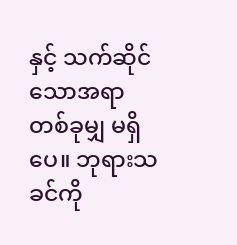နှင့် သက်ဆိုင်သောအရာ တစ်ခုမျှ မရှိပေ။ ဘုရားသခင်ကို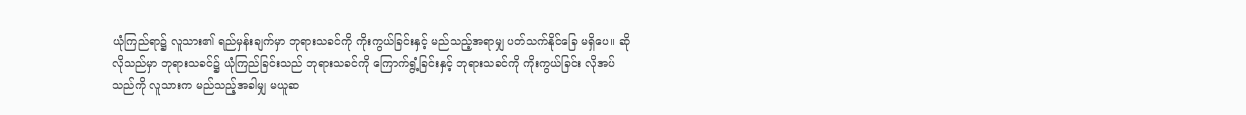ယုံကြည်ရာ၌ လူသား၏ ရည်မှန်းချက်မှာ ဘုရားသခင်ကို ကိုးကွယ်ခြင်းနှင့် မည်သည့်အရာမျှ ပတ်သက်နိုင်ခြေ မရှိပေ။ ဆိုလိုသည်မှာ ဘုရားသခင်၌ ယုံကြည်ခြင်းသည် ဘုရားသခင်ကို ကြောက်ရွံ့ခြင်းနှင့် ဘုရားသခင်ကို ကိုးကွယ်ခြင်း လိုအပ်သည်ကို လူသားက မည်သည့်အခါမျှ မယူဆ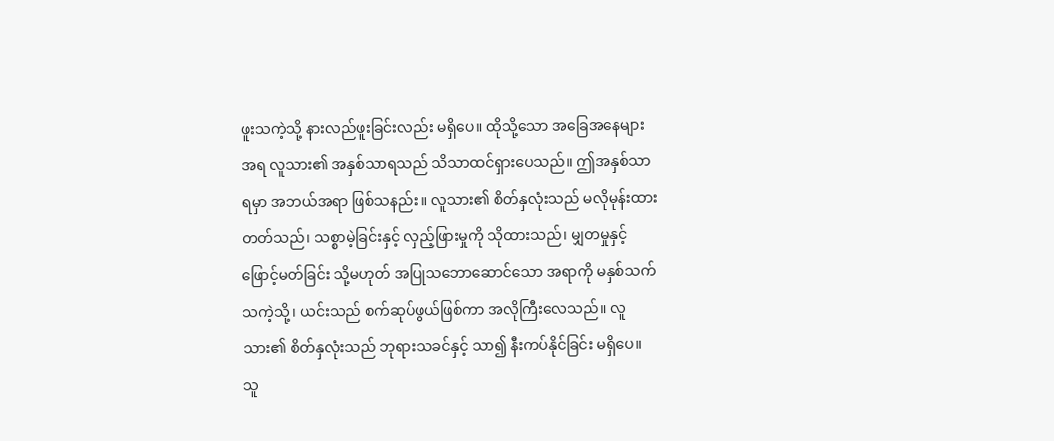ဖူးသကဲ့သို့ နားလည်ဖူးခြင်းလည်း မရှိပေ။ ထိုသို့သော အခြေအနေများအရ လူသား၏ အနှစ်သာရသည် သိသာထင်ရှားပေသည်။ ဤအနှစ်သာရမှာ အဘယ်အရာ ဖြစ်သနည်း။ လူသား၏ စိတ်နှလုံးသည် မလိုမုန်းထားတတ်သည်၊ သစ္စာမဲ့ခြင်းနှင့် လှည့်ဖြားမှုကို သိုထားသည်၊ မျှတမှုနှင့် ဖြောင့်မတ်ခြင်း သို့မဟုတ် အပြုသဘောဆောင်သော အရာကို မနှစ်သက်သကဲ့သို့၊ ယင်းသည် စက်ဆုပ်ဖွယ်ဖြစ်ကာ အလိုကြီးလေသည်။ လူသား၏ စိတ်နှလုံးသည် ဘုရားသခင်နှင့် သာ၍ နီးကပ်နိုင်ခြင်း မရှိပေ။ သူ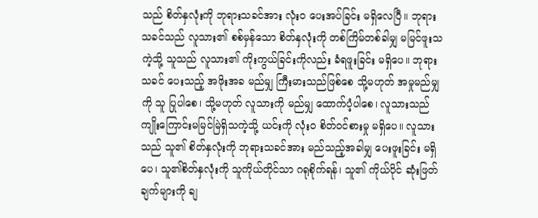သည် စိတ်နှလုံးကို ဘုရားသခင်အား လုံးဝ ပေးအပ်ခြင်း မရှိလေပြီ။ ဘုရားသခင်သည် လူသား၏ စစ်မှန်သော စိတ်နှလုံးကို တစ်ကြိမ်တစ်ခါမျှ မမြင်ဖူးသကဲ့သို့ သူသည် လူသား၏ ကိုးကွယ်ခြင်းကိုလည်း ခံရဖူးခြင်း မရှိပေ။ ဘုရားသခင် ပေးသည့် အဖိုးအခ မည်မျှ ကြီးမားသည်ဖြစ်စေ သို့မဟုတ် အမှုမည်မျှကို သူ ပြုပါစေ၊ သို့မဟုတ် လူသားကို မည်မျှ ထောက်ပံ့ပါစေ၊ လူသားသည် ကျိုးကြောင်းမမြင်မြဲရှိသကဲ့သို့ ယင်းကို လုံးဝ စိတ်ဝင်စားမှု မရှိပေ။ လူသားသည် သူ၏ စိတ်နှလုံးကို ဘုရားသခင်အား မည်သည့်အခါမျှ ပေးဖူးခြင်း မရှိပေ၊ သူ၏စိတ်နှလုံးကို သူကိုယ်တိုင်သာ ဂရုစိုက်ရန်၊ သူ၏ ကိုယ်ပိုင် ဆုံးဖြတ်ချက်များကို ချ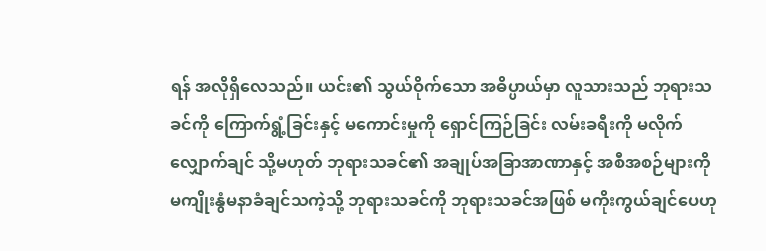ရန် အလိုရှိလေသည်။ ယင်း၏ သွယ်ဝိုက်သော အဓိပ္ပာယ်မှာ လူသားသည် ဘုရားသခင်ကို ကြောက်ရွံ့ခြင်းနှင့် မကောင်းမှုကို ရှောင်ကြဉ်ခြင်း လမ်းခရီးကို မလိုက်လျှောက်ချင် သို့မဟုတ် ဘုရားသခင်၏ အချုပ်အခြာအာဏာနှင့် အစီအစဉ်များကို မကျိုးနွံမနာခံချင်သကဲ့သို့ ဘုရားသခင်ကို ဘုရားသခင်အဖြစ် မကိုးကွယ်ချင်ပေဟု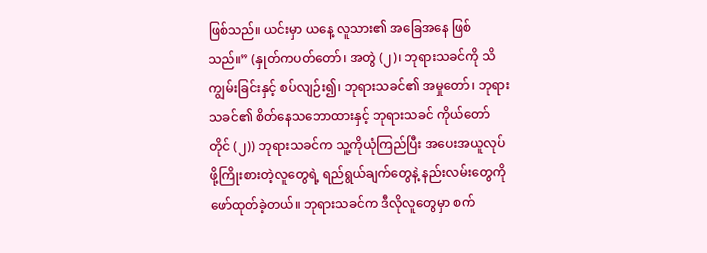ဖြစ်သည်။ ယင်းမှာ ယနေ့ လူသား၏ အခြေအနေ ဖြစ်သည်။” (နှုတ်ကပတ်တော်၊ အတွဲ (၂)၊ ဘုရားသခင်ကို သိကျွမ်းခြင်းနှင့် စပ်လျဉ်း၍၊ ဘုရားသခင်၏ အမှုတော်၊ ဘုရားသခင်၏ စိတ်နေသဘောထားနှင့် ဘုရားသခင် ကိုယ်တော်တိုင် (၂)) ဘုရားသခင်က သူ့ကိုယုံကြည်ပြီး အပေးအယူလုပ်ဖို့ကြိုးစားတဲ့လူတွေရဲ့ ရည်ရွယ်ချက်တွေနဲ့ နည်းလမ်းတွေကို ဖော်ထုတ်ခဲ့တယ်။ ဘုရားသခင်က ဒီလိုလူတွေမှာ စက်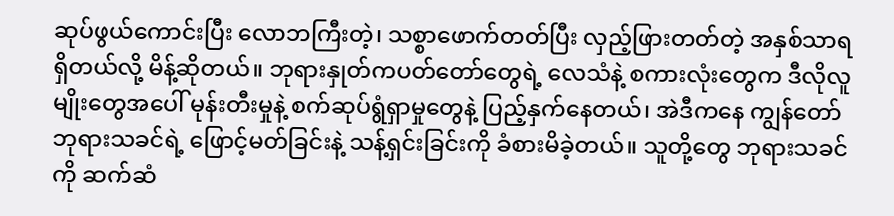ဆုပ်ဖွယ်ကောင်းပြီး လောဘကြီးတဲ့၊ သစ္စာဖောက်တတ်ပြီး လှည့်ဖြားတတ်တဲ့ အနှစ်သာရရှိတယ်လို့ မိန့်ဆိုတယ်။ ဘုရားနှုတ်ကပတ်တော်တွေရဲ့ လေသံနဲ့ စကားလုံးတွေက ဒီလိုလူမျိုးတွေအပေါ် မုန်းတီးမှုနဲ့ စက်ဆုပ်ရွံရှာမှုတွေနဲ့ ပြည့်နှက်နေတယ်၊ အဲဒီကနေ ကျွန်တော် ဘုရားသခင်ရဲ့ ဖြောင့်မတ်ခြင်းနဲ့ သန့်ရှင်းခြင်းကို ခံစားမိခဲ့တယ်။ သူတို့တွေ ဘုရားသခင်ကို ဆက်ဆံ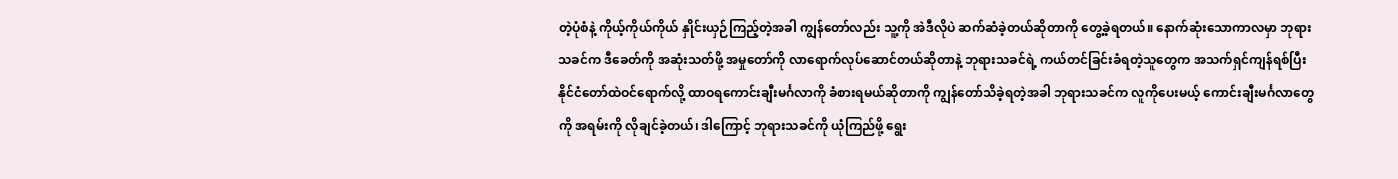တဲ့ပုံစံနဲ့ ကိုယ့်ကိုယ်ကိုယ် နှိုင်းယှဉ်ကြည့်တဲ့အခါ ကျွန်တော်လည်း သူ့ကို အဲဒီလိုပဲ ဆက်ဆံခဲ့တယ်ဆိုတာကို တွေ့ခဲ့ရတယ်။ နောက်ဆုံးသောကာလမှာ ဘုရားသခင်က ဒီခေတ်ကို အဆုံးသတ်ဖို့ အမှုတော်ကို လာရောက်လုပ်ဆောင်တယ်ဆိုတာနဲ့ ဘုရားသခင်ရဲ့ ကယ်တင်ခြင်းခံရတဲ့သူတွေက အသက်ရှင်ကျန်ရစ်ပြီး နိုင်ငံတော်ထဲဝင်ရောက်လို့ ထာဝရကောင်းချီးမင်္ဂလာကို ခံစားရမယ်ဆိုတာကို ကျွန်တော်သိခဲ့ရတဲ့အခါ ဘုရားသခင်က လူကိုပေးမယ့် ကောင်းချီးမင်္ဂလာတွေကို အရမ်းကို လိုချင်ခဲ့တယ်၊ ဒါကြောင့် ဘုရားသခင်ကို ယုံကြည်ဖို့ ရွေး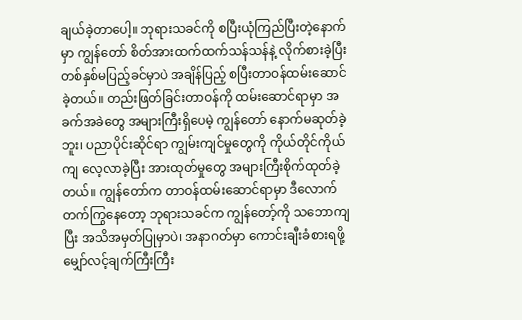ချယ်ခဲ့တာပေါ့။ ဘုရားသခင်ကို စပြီးယုံကြည်ပြီးတဲ့နောက်မှာ ကျွန်တော် စိတ်အားထက်ထက်သန်သန်နဲ့ လိုက်စားခဲ့ပြီး တစ်နှစ်မပြည့်ခင်မှာပဲ အချိန်ပြည့် စပြီးတာဝန်ထမ်းဆောင်ခဲ့တယ်။ တည်းဖြတ်ခြင်းတာဝန်ကို ထမ်းဆောင်ရာမှာ အခက်အခဲတွေ အများကြီးရှိပေမဲ့ ကျွန်တော် နောက်မဆုတ်ခဲ့ဘူး၊ ပညာပိုင်းဆိုင်ရာ ကျွမ်းကျင်မှုတွေကို ကိုယ်တိုင်ကိုယ်ကျ လေ့လာခဲ့ပြီး အားထုတ်မှုတွေ အများကြီးစိုက်ထုတ်ခဲ့တယ်။ ကျွန်တော်က တာဝန်ထမ်းဆောင်ရာမှာ ဒီလောက်တက်ကြွနေတော့ ဘုရားသခင်က ကျွန်တော့်ကို သဘောကျပြီး အသိအမှတ်ပြုမှာပဲ၊ အနာဂတ်မှာ ကောင်းချီးခံစားရဖို့ မျှော်လင့်ချက်ကြီးကြီး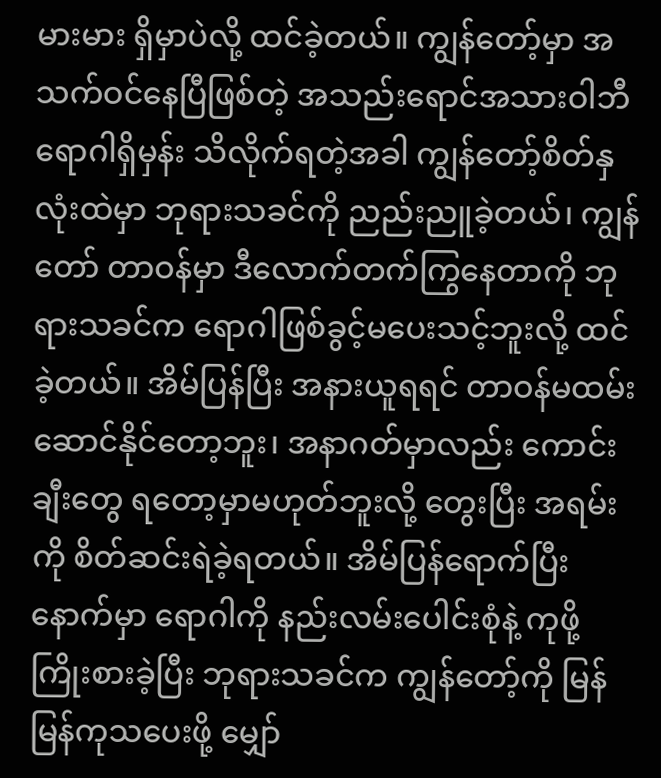မားမား ရှိမှာပဲလို့ ထင်ခဲ့တယ်။ ကျွန်တော့်မှာ အသက်ဝင်နေပြီဖြစ်တဲ့ အသည်းရောင်အသားဝါဘီ ရောဂါရှိမှန်း သိလိုက်ရတဲ့အခါ ကျွန်တော့်စိတ်နှလုံးထဲမှာ ဘုရားသခင်ကို ညည်းညူခဲ့တယ်၊ ကျွန်တော် တာဝန်မှာ ဒီလောက်တက်ကြွနေတာကို ဘုရားသခင်က ရောဂါဖြစ်ခွင့်မပေးသင့်ဘူးလို့ ထင်ခဲ့တယ်။ အိမ်ပြန်ပြီး အနားယူရရင် တာဝန်မထမ်းဆောင်နိုင်တော့ဘူး၊ အနာဂတ်မှာလည်း ကောင်းချီးတွေ ရတော့မှာမဟုတ်ဘူးလို့ တွေးပြီး အရမ်းကို စိတ်ဆင်းရဲခဲ့ရတယ်။ အိမ်ပြန်ရောက်ပြီးနောက်မှာ ရောဂါကို နည်းလမ်းပေါင်းစုံနဲ့ ကုဖို့ကြိုးစားခဲ့ပြီး ဘုရားသခင်က ကျွန်တော့်ကို မြန်မြန်ကုသပေးဖို့ မျှော်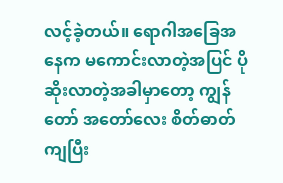လင့်ခဲ့တယ်။ ရောဂါအခြေအနေက မကောင်းလာတဲ့အပြင် ပိုဆိုးလာတဲ့အခါမှာတော့ ကျွန်တော် အတော်လေး စိတ်ဓာတ်ကျပြီး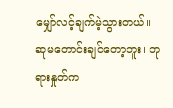မျှော်လင့်ချက်မဲ့သွားတယ်။ ဆုမတောင်းချင်တော့ဘူး၊ ဘုရားနှုတ်က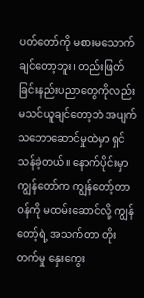ပတ်တော်ကို မစားမသောက်ချင်တော့ဘူး၊ တည်းဖြတ်ခြင်းနည်းပညာတွေကိုလည်း မသင်ယူချင်တော့ဘဲ အပျက်သဘောဆောင်မှုထဲမှာ ရှင်သန်ခဲ့တယ်။ နောက်ပိုင်းမှာ ကျွန်တော်က ကျွန်တော့်တာဝန်ကို မထမ်းဆောင်လို့ ကျွန်တော့်ရဲ့ အသက်တာ တိုးတက်မှု နှေးကွေး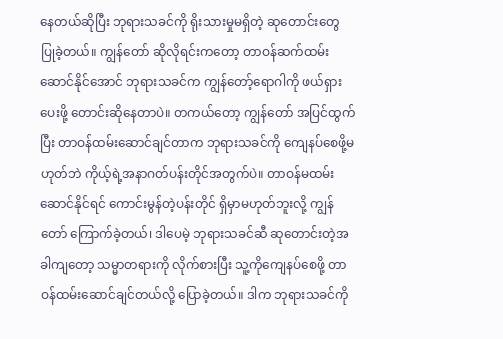နေတယ်ဆိုပြီး ဘုရားသခင်ကို ရိုးသားမှုမရှိတဲ့ ဆုတောင်းတွေ ပြုခဲ့တယ်။ ကျွန်တော် ဆိုလိုရင်းကတော့ တာဝန်ဆက်ထမ်းဆောင်နိုင်အောင် ဘုရားသခင်က ကျွန်တော့်ရောဂါကို ဖယ်ရှားပေးဖို့ တောင်းဆိုနေတာပဲ။ တကယ်တော့ ကျွန်တော် အပြင်ထွက်ပြီး တာဝန်ထမ်းဆောင်ချင်တာက ဘုရားသခင်ကို ကျေနပ်စေဖို့မဟုတ်ဘဲ ကိုယ့်ရဲ့အနာဂတ်ပန်းတိုင်အတွက်ပဲ။ တာဝန်မထမ်းဆောင်နိုင်ရင် ကောင်းမွန်တဲ့ပန်းတိုင် ရှိမှာမဟုတ်ဘူးလို့ ကျွန်တော် ကြောက်ခဲ့တယ်၊ ဒါပေမဲ့ ဘုရားသခင်ဆီ ဆုတောင်းတဲ့အခါကျတော့ သမ္မာတရားကို လိုက်စားပြီး သူ့ကိုကျေနပ်စေဖို့ တာဝန်ထမ်းဆောင်ချင်တယ်လို့ ပြောခဲ့တယ်။ ဒါက ဘုရားသခင်ကို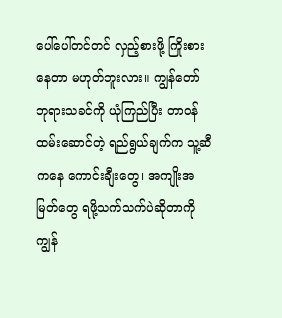ပေါ်ပေါ်တင်တင် လှည့်စားဖို့ ကြိုးစားနေတာ မဟုတ်ဘူးလား။ ကျွန်တော် ဘုရားသခင်ကို ယုံကြည်ပြီး တာဝန်ထမ်းဆောင်တဲ့ ရည်ရွယ်ချက်က သူ့ဆီကနေ ကောင်းချီးတွေ၊ အကျိုးအမြတ်တွေ ရဖို့သက်သက်ပဲဆိုတာကို ကျွန်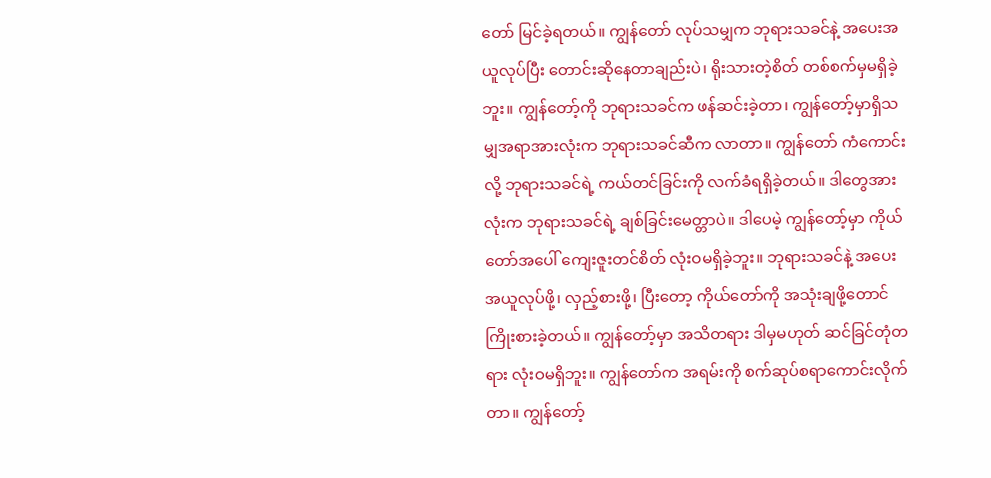တော် မြင်ခဲ့ရတယ်။ ကျွန်တော် လုပ်သမျှက ဘုရားသခင်နဲ့ အပေးအယူလုပ်ပြီး တောင်းဆိုနေတာချည်းပဲ၊ ရိုးသားတဲ့စိတ် တစ်စက်မှမရှိခဲ့ဘူး။ ကျွန်တော့်ကို ဘုရားသခင်က ဖန်ဆင်းခဲ့တာ၊ ကျွန်တော့်မှာရှိသမျှအရာအားလုံးက ဘုရားသခင်ဆီက လာတာ။ ကျွန်တော် ကံကောင်းလို့ ဘုရားသခင်ရဲ့ ကယ်တင်ခြင်းကို လက်ခံရရှိခဲ့တယ်။ ဒါတွေအားလုံးက ဘုရားသခင်ရဲ့ ချစ်ခြင်းမေတ္တာပဲ။ ဒါပေမဲ့ ကျွန်တော့်မှာ ကိုယ်တော်အပေါ် ကျေးဇူးတင်စိတ် လုံးဝမရှိခဲ့ဘူး။ ဘုရားသခင်နဲ့ အပေးအယူလုပ်ဖို့၊ လှည့်စားဖို့၊ ပြီးတော့ ကိုယ်တော်ကို အသုံးချဖို့တောင် ကြိုးစားခဲ့တယ်။ ကျွန်တော့်မှာ အသိတရား ဒါမှမဟုတ် ဆင်ခြင်တုံတရား လုံးဝမရှိဘူး။ ကျွန်တော်က အရမ်းကို စက်ဆုပ်စရာကောင်းလိုက်တာ။ ကျွန်တော့်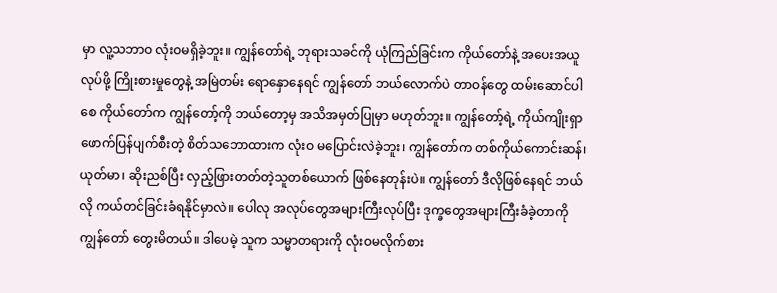မှာ လူ့သဘာဝ လုံးဝမရှိခဲ့ဘူး။ ကျွန်တော်ရဲ့ ဘုရားသခင်ကို ယုံကြည်ခြင်းက ကိုယ်တော်နဲ့ အပေးအယူလုပ်ဖို့ ကြိုးစားမှုတွေနဲ့ အမြဲတမ်း ရောနှောနေရင် ကျွန်တော် ဘယ်လောက်ပဲ တာဝန်တွေ ထမ်းဆောင်ပါစေ ကိုယ်တော်က ကျွန်တော့်ကို ဘယ်တော့မှ အသိအမှတ်ပြုမှာ မဟုတ်ဘူး။ ကျွန်တော့်ရဲ့ ကိုယ်ကျိုးရှာ ဖောက်ပြန်ပျက်စီးတဲ့ စိတ်သဘောထားက လုံးဝ မပြောင်းလဲခဲ့ဘူး၊ ကျွန်တော်က တစ်ကိုယ်ကောင်းဆန်၊ ယုတ်မာ၊ ဆိုးညစ်ပြီး လှည့်ဖြားတတ်တဲ့သူတစ်ယောက် ဖြစ်နေတုန်းပဲ။ ကျွန်တော် ဒီလိုဖြစ်နေရင် ဘယ်လို ကယ်တင်ခြင်းခံရနိုင်မှာလဲ။ ပေါလု အလုပ်တွေအများကြီးလုပ်ပြီး ဒုက္ခတွေအများကြီးခံခဲ့တာကို ကျွန်တော် တွေးမိတယ်။ ဒါပေမဲ့ သူက သမ္မာတရားကို လုံးဝမလိုက်စား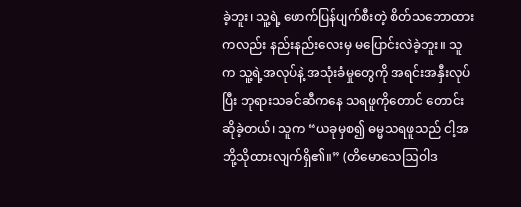ခဲ့ဘူး၊ သူ့ရဲ့ ဖောက်ပြန်ပျက်စီးတဲ့ စိတ်သဘောထားကလည်း နည်းနည်းလေးမှ မပြောင်းလဲခဲ့ဘူး။ သူက သူ့ရဲ့အလုပ်နဲ့ အသုံးခံမှုတွေကို အရင်းအနှီးလုပ်ပြီး ဘုရားသခင်ဆီကနေ သရဖူကိုတောင် တောင်းဆိုခဲ့တယ်၊ သူက “ယခုမှစ၍ ဓမ္မသရဖူသည် ငါ့အဘို့သိုထားလျက်ရှိ၏။” (တိမောသေဩဝါဒ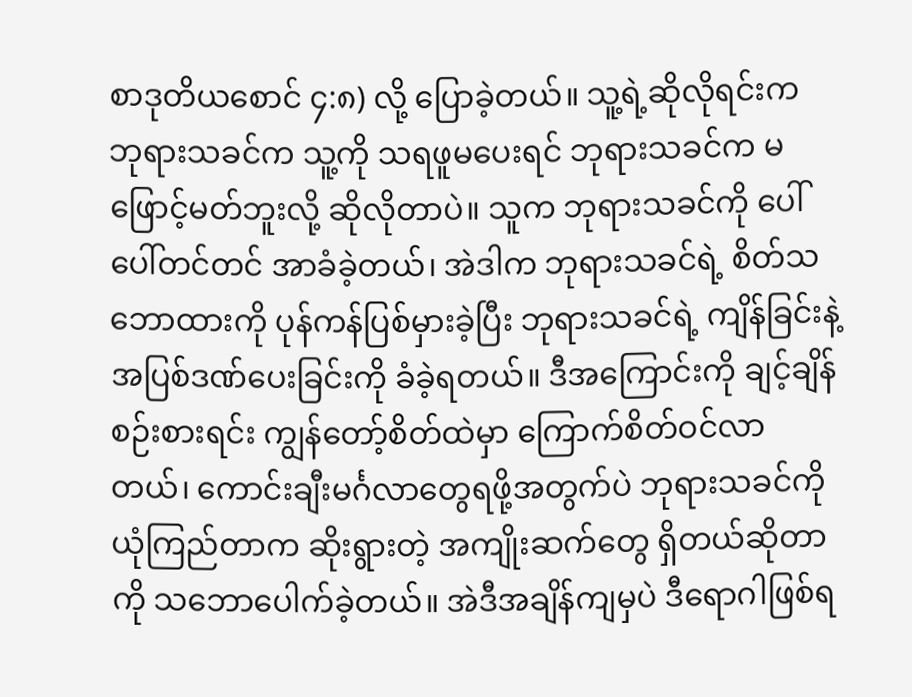စာဒုတိယစောင် ၄:၈) လို့ ပြောခဲ့တယ်။ သူ့ရဲ့ဆိုလိုရင်းက ဘုရားသခင်က သူ့ကို သရဖူမပေးရင် ဘုရားသခင်က မဖြောင့်မတ်ဘူးလို့ ဆိုလိုတာပဲ။ သူက ဘုရားသခင်ကို ပေါ်ပေါ်တင်တင် အာခံခဲ့တယ်၊ အဲဒါက ဘုရားသခင်ရဲ့ စိတ်သဘောထားကို ပုန်ကန်ပြစ်မှားခဲ့ပြီး ဘုရားသခင်ရဲ့ ကျိန်ခြင်းနဲ့ အပြစ်ဒဏ်ပေးခြင်းကို ခံခဲ့ရတယ်။ ဒီအကြောင်းကို ချင့်ချိန်စဉ်းစားရင်း ကျွန်တော့်စိတ်ထဲမှာ ကြောက်စိတ်ဝင်လာတယ်၊ ကောင်းချီးမင်္ဂလာတွေရဖို့အတွက်ပဲ ဘုရားသခင်ကို ယုံကြည်တာက ဆိုးရွားတဲ့ အကျိုးဆက်တွေ ရှိတယ်ဆိုတာကို သဘောပေါက်ခဲ့တယ်။ အဲဒီအချိန်ကျမှပဲ ဒီရောဂါဖြစ်ရ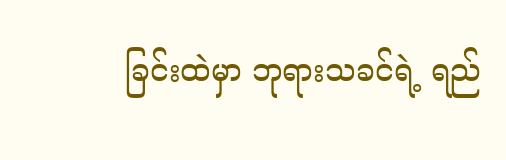ခြင်းထဲမှာ ဘုရားသခင်ရဲ့ ရည်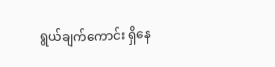ရွယ်ချက်ကောင်း ရှိနေ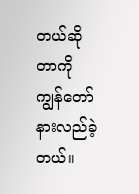တယ်ဆိုတာကို ကျွန်တော် နားလည်ခဲ့တယ်။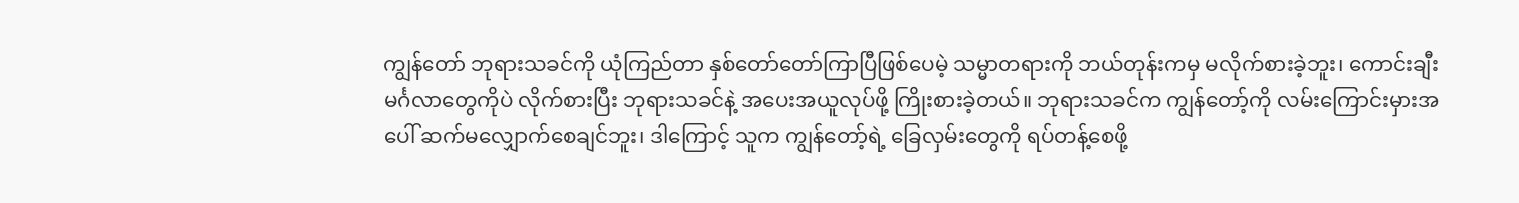ကျွန်တော် ဘုရားသခင်ကို ယုံကြည်တာ နှစ်တော်တော်ကြာပြီဖြစ်ပေမဲ့ သမ္မာတရားကို ဘယ်တုန်းကမှ မလိုက်စားခဲ့ဘူး၊ ကောင်းချီးမင်္ဂလာတွေကိုပဲ လိုက်စားပြီး ဘုရားသခင်နဲ့ အပေးအယူလုပ်ဖို့ ကြိုးစားခဲ့တယ်။ ဘုရားသခင်က ကျွန်တော့်ကို လမ်းကြောင်းမှားအပေါ် ဆက်မလျှောက်စေချင်ဘူး၊ ဒါကြောင့် သူက ကျွန်တော့်ရဲ့ ခြေလှမ်းတွေကို ရပ်တန့်စေဖို့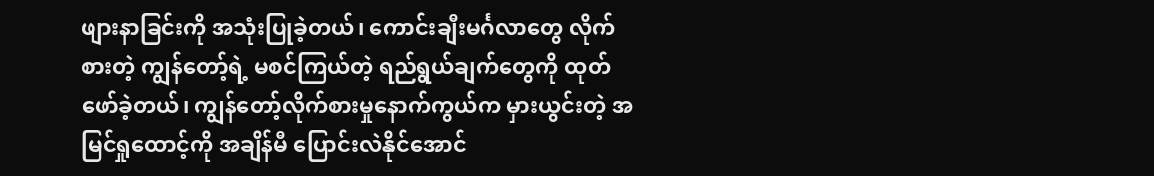ဖျားနာခြင်းကို အသုံးပြုခဲ့တယ်၊ ကောင်းချီးမင်္ဂလာတွေ လိုက်စားတဲ့ ကျွန်တော့်ရဲ့ မစင်ကြယ်တဲ့ ရည်ရွယ်ချက်တွေကို ထုတ်ဖော်ခဲ့တယ်၊ ကျွန်တော့်လိုက်စားမှုနောက်ကွယ်က မှားယွင်းတဲ့ အမြင်ရှုထောင့်ကို အချိန်မီ ပြောင်းလဲနိုင်အောင်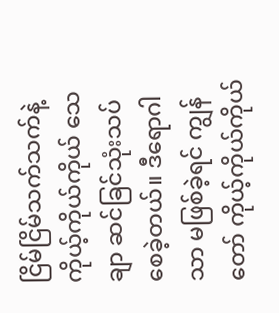ငြိမ်ငြိမ်သက်သက်နဲ့ ကိုယ့်ကိုယ်ကိုယ် သေချာ ဆင်ခြင်သုံးသပ်စေခဲ့တယ်။ ဒီရောဂါသာ မဖြစ်ခဲ့ရင် ကျွန်တော် ကိုယ့်ကိုယ်ကိုယ်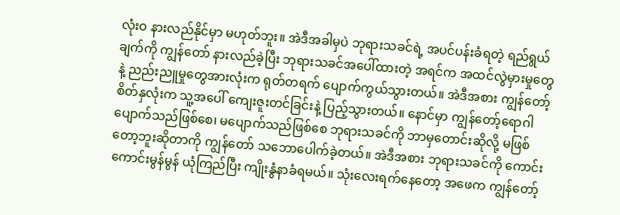လုံးဝ နားလည်နိုင်မှာ မဟုတ်ဘူး။ အဲဒီအခါမှပဲ ဘုရားသခင်ရဲ့ အပင်ပန်းခံရတဲ့ ရည်ရွယ်ချက်ကို ကျွန်တော် နားလည်ခဲ့ပြီး ဘုရားသခင်အပေါ်ထားတဲ့ အရင်က အထင်လွဲမှားမှုတွေနဲ့ ညည်းညူမှုတွေအားလုံးက ရုတ်တရက် ပျောက်ကွယ်သွားတယ်။ အဲဒီအစား ကျွန်တော့်စိတ်နှလုံးက သူ့အပေါ် ကျေးဇူးတင်ခြင်းနဲ့ ပြည့်သွားတယ်။ နောင်မှာ ကျွန်တော့်ရောဂါ ပျောက်သည်ဖြစ်စေ၊ မပျောက်သည်ဖြစ်စေ ဘုရားသခင်ကို ဘာမှတောင်းဆိုလို့ မဖြစ်တော့ဘူးဆိုတာကို ကျွန်တော် သဘောပေါက်ခဲ့တယ်။ အဲဒီအစား ဘုရားသခင်ကို ကောင်းကောင်းမွန်မွန် ယုံကြည်ပြီး ကျိုးနွံနာခံရမယ်။ သုံးလေးရက်နေတော့ အဖေက ကျွန်တော့်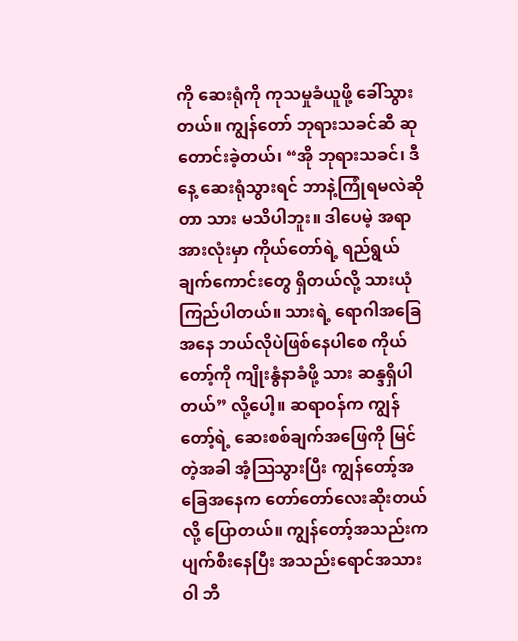ကို ဆေးရုံကို ကုသမှုခံယူဖို့ ခေါ်သွားတယ်။ ကျွန်တော် ဘုရားသခင်ဆီ ဆုတောင်းခဲ့တယ်၊ “အို ဘုရားသခင်၊ ဒီနေ့ ဆေးရုံသွားရင် ဘာနဲ့ကြုံရမလဲဆိုတာ သား မသိပါဘူး။ ဒါပေမဲ့ အရာအားလုံးမှာ ကိုယ်တော်ရဲ့ ရည်ရွယ်ချက်ကောင်းတွေ ရှိတယ်လို့ သားယုံကြည်ပါတယ်။ သားရဲ့ ရောဂါအခြေအနေ ဘယ်လိုပဲဖြစ်နေပါစေ ကိုယ်တော့်ကို ကျိုးနွံနာခံဖို့ သား ဆန္ဒရှိပါတယ်” လို့ပေါ့။ ဆရာဝန်က ကျွန်တော့်ရဲ့ ဆေးစစ်ချက်အဖြေကို မြင်တဲ့အခါ အံ့ဩသွားပြီး ကျွန်တော့်အခြေအနေက တော်တော်လေးဆိုးတယ်လို့ ပြောတယ်။ ကျွန်တော့်အသည်းက ပျက်စီးနေပြီး အသည်းရောင်အသားဝါ ဘီ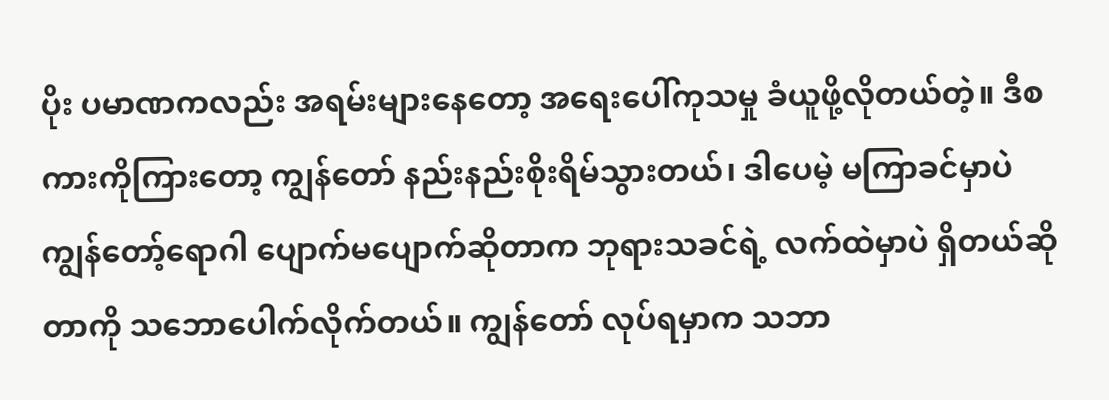ပိုး ပမာဏကလည်း အရမ်းများနေတော့ အရေးပေါ်ကုသမှု ခံယူဖို့လိုတယ်တဲ့။ ဒီစကားကိုကြားတော့ ကျွန်တော် နည်းနည်းစိုးရိမ်သွားတယ်၊ ဒါပေမဲ့ မကြာခင်မှာပဲ ကျွန်တော့်ရောဂါ ပျောက်မပျောက်ဆိုတာက ဘုရားသခင်ရဲ့ လက်ထဲမှာပဲ ရှိတယ်ဆိုတာကို သဘောပေါက်လိုက်တယ်။ ကျွန်တော် လုပ်ရမှာက သဘာ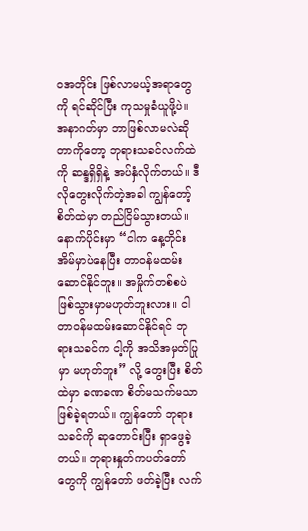ဝအတိုင်း ဖြစ်လာမယ့်အရာတွေကို ရင်ဆိုင်ပြီး ကုသမှုခံယူဖို့ပဲ။ အနာဂတ်မှာ ဘာဖြစ်လာမလဲဆိုတာကိုတော့ ဘုရားသခင်လက်ထဲကို ဆန္ဒရှိရှိနဲ့ အပ်နှံလိုက်တယ်။ ဒီလိုတွေးလိုက်တဲ့အခါ ကျွန်တော့်စိတ်ထဲမှာ တည်ငြိမ်သွားတယ်။
နောက်ပိုင်းမှာ “ငါက နေ့တိုင်း အိမ်မှာပဲနေပြီး တာဝန်မထမ်းဆောင်နိုင်ဘူး။ အမှိုက်တစ်စပဲ ဖြစ်သွားမှာမဟုတ်ဘူးလား။ ငါ တာဝန်မထမ်းဆောင်နိုင်ရင် ဘုရားသခင်က ငါ့ကို အသိအမှတ်ပြုမှာ မဟုတ်ဘူး” လို့ တွေးပြီး စိတ်ထဲမှာ ခဏခဏ စိတ်မသက်မသာဖြစ်ခဲ့ရတယ်။ ကျွန်တော် ဘုရားသခင်ကို ဆုတောင်းပြီး ရှာဖွေခဲ့တယ်။ ဘုရားနှုတ်ကပတ်တော်တွေကို ကျွန်တော် ဖတ်ခဲ့ပြီး လက်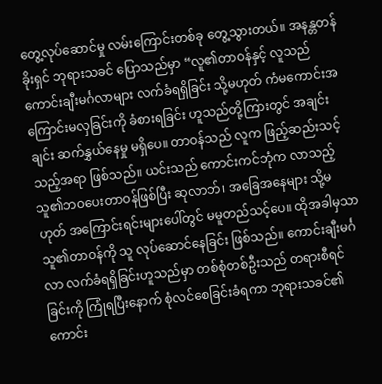တွေ့လုပ်ဆောင်မှု လမ်းကြောင်းတစ်ခု တွေ့သွားတယ်။ အနန္တတန်ခိုးရှင် ဘုရားသခင် ပြောသည်မှာ “လူ၏တာဝန်နှင့် လူသည် ကောင်းချီးမင်္ဂလာများ လက်ခံရရှိခြင်း သို့မဟုတ် ကံမကောင်းအကြောင်းမလှခြင်းကို ခံစားရခြင်း ဟူသည်တို့ကြားတွင် အချင်းချင်း ဆက်နွှယ်နေမှု မရှိပေ။ တာဝန်သည် လူက ဖြည့်ဆည်းသင့်သည့်အရာ ဖြစ်သည်။ ယင်းသည် ကောင်းကင်ဘုံက လာသည့် သူ၏ဘဝပေးတာဝန်ဖြစ်ပြီး ဆုလာဘ်၊ အခြေအနေများ သို့မဟုတ် အကြောင်းရင်းများပေါ်တွင် မမူတည်သင့်ပေ။ ထိုအခါမှသာ သူ၏တာဝန်ကို သူ လုပ်ဆောင်နေခြင်း ဖြစ်သည်။ ကောင်းချီးမင်္ဂလာ လက်ခံရရှိခြင်းဟူသည်မှာ တစ်စုံတစ်ဦးသည် တရားစီရင်ခြင်းကို ကြုံရပြီးနောက် စုံလင်စေခြင်းခံရကာ ဘုရားသခင်၏ ကောင်း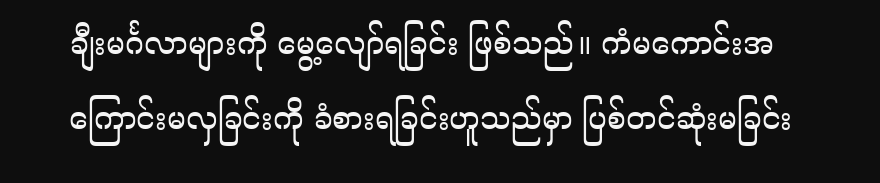ချီးမင်္ဂလာများကို မွေ့လျော်ရခြင်း ဖြစ်သည်။ ကံမကောင်းအကြောင်းမလှခြင်းကို ခံစားရခြင်းဟူသည်မှာ ပြစ်တင်ဆုံးမခြင်း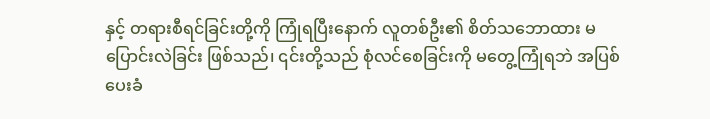နှင့် တရားစီရင်ခြင်းတို့ကို ကြုံရပြီးနောက် လူတစ်ဦး၏ စိတ်သဘောထား မပြောင်းလဲခြင်း ဖြစ်သည်၊ ၎င်းတို့သည် စုံလင်စေခြင်းကို မတွေ့ကြုံရဘဲ အပြစ်ပေးခံ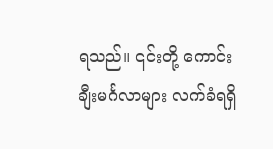ရသည်။ ၎င်းတို့ ကောင်းချီးမင်္ဂလာများ လက်ခံရရှိ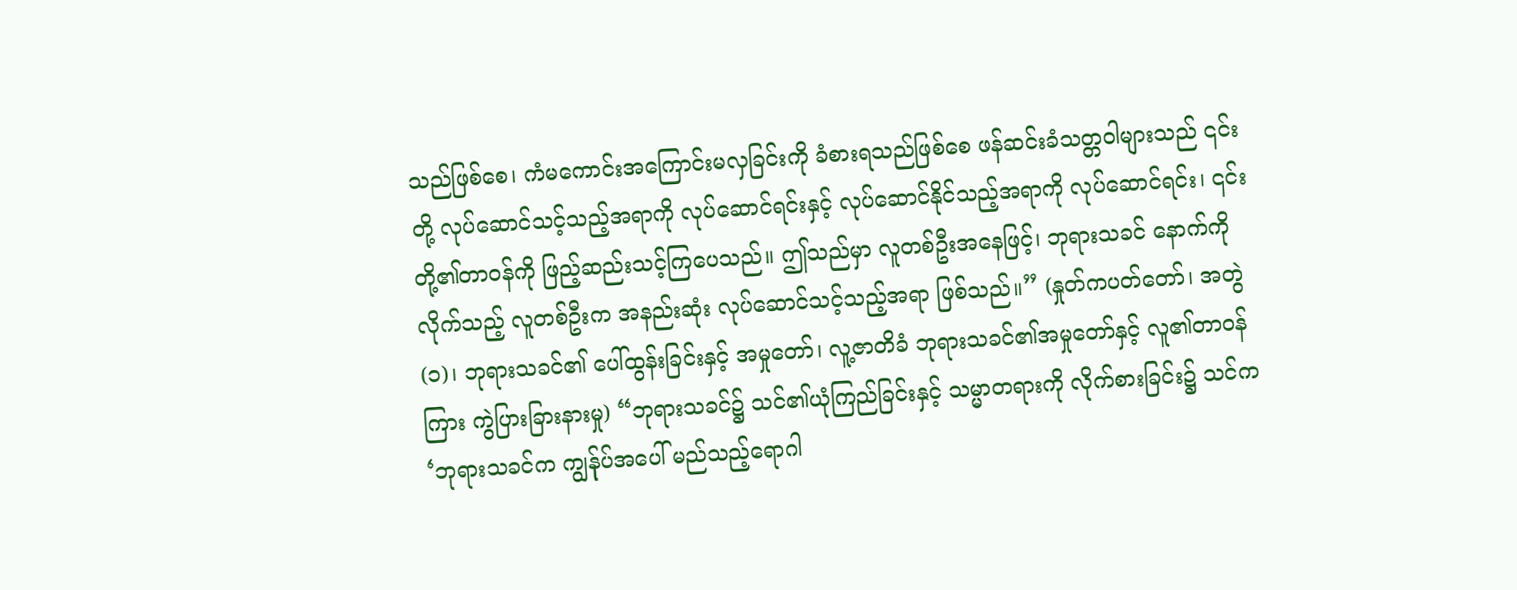သည်ဖြစ်စေ၊ ကံမကောင်းအကြောင်းမလှခြင်းကို ခံစားရသည်ဖြစ်စေ ဖန်ဆင်းခံသတ္တဝါများသည် ၎င်းတို့ လုပ်ဆောင်သင့်သည့်အရာကို လုပ်ဆောင်ရင်းနှင့် လုပ်ဆောင်နိုင်သည့်အရာကို လုပ်ဆောင်ရင်း၊ ၎င်းတို့၏တာဝန်ကို ဖြည့်ဆည်းသင့်ကြပေသည်။ ဤသည်မှာ လူတစ်ဦးအနေဖြင့်၊ ဘုရားသခင် နောက်ကိုလိုက်သည့် လူတစ်ဦးက အနည်းဆုံး လုပ်ဆောင်သင့်သည့်အရာ ဖြစ်သည်။” (နှုတ်ကပတ်တော်၊ အတွဲ (၁)၊ ဘုရားသခင်၏ ပေါ်ထွန်းခြင်းနှင့် အမှုတော်၊ လူ့ဇာတိခံ ဘုရားသခင်၏အမှုတော်နှင့် လူ၏တာဝန်ကြား ကွဲပြားခြားနားမှု) “ဘုရားသခင်၌ သင်၏ယုံကြည်ခြင်းနှင့် သမ္မာတရားကို လိုက်စားခြင်း၌ သင်က ‘ဘုရားသခင်က ကျွန်ုပ်အပေါ် မည်သည့်ရောဂါ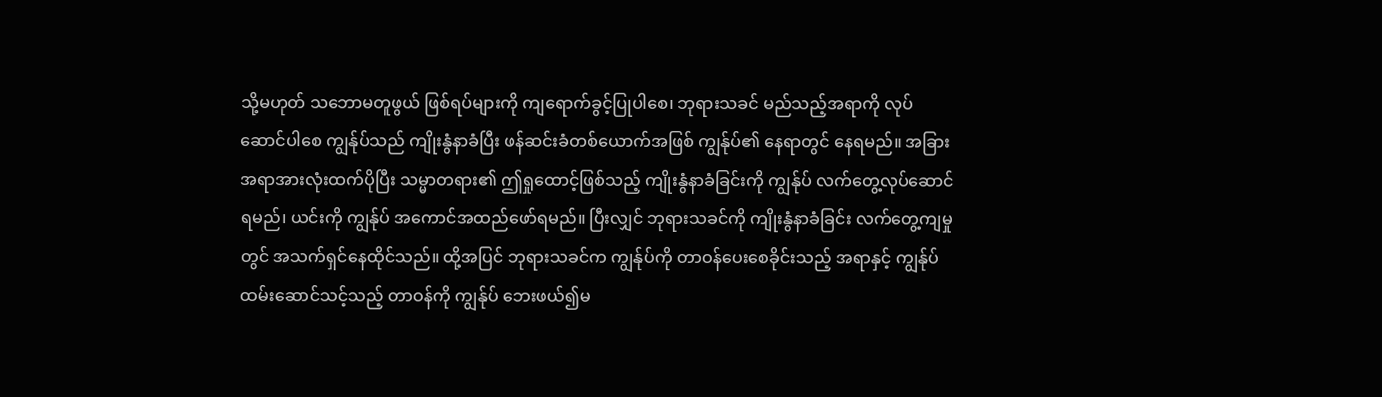သို့မဟုတ် သဘောမတူဖွယ် ဖြစ်ရပ်များကို ကျရောက်ခွင့်ပြုပါစေ၊ ဘုရားသခင် မည်သည့်အရာကို လုပ်ဆောင်ပါစေ ကျွန်ုပ်သည် ကျိုးနွံနာခံပြီး ဖန်ဆင်းခံတစ်ယောက်အဖြစ် ကျွန်ုပ်၏ နေရာတွင် နေရမည်။ အခြားအရာအားလုံးထက်ပိုပြီး သမ္မာတရား၏ ဤရှုထောင့်ဖြစ်သည့် ကျိုးနွံနာခံခြင်းကို ကျွန်ုပ် လက်တွေ့လုပ်ဆောင်ရမည်၊ ယင်းကို ကျွန်ုပ် အကောင်အထည်ဖော်ရမည်။ ပြီးလျှင် ဘုရားသခင်ကို ကျိုးနွံနာခံခြင်း လက်တွေ့ကျမှုတွင် အသက်ရှင်နေထိုင်သည်။ ထို့အပြင် ဘုရားသခင်က ကျွန်ုပ်ကို တာဝန်ပေးစေခိုင်းသည့် အရာနှင့် ကျွန်ုပ်ထမ်းဆောင်သင့်သည့် တာဝန်ကို ကျွန်ုပ် ဘေးဖယ်၍မ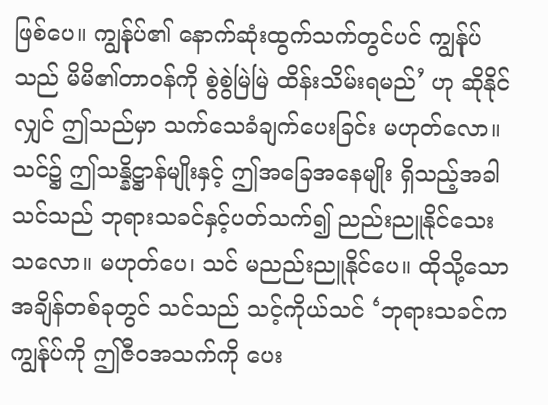ဖြစ်ပေ။ ကျွန်ုပ်၏ နောက်ဆုံးထွက်သက်တွင်ပင် ကျွန်ုပ်သည် မိမိ၏တာဝန်ကို စွဲစွဲမြဲမြဲ ထိန်းသိမ်းရမည်’ ဟု ဆိုနိုင်လျှင် ဤသည်မှာ သက်သေခံချက်ပေးခြင်း မဟုတ်လော။ သင်၌ ဤသန္နိဋ္ဌာန်မျိုးနှင့် ဤအခြေအနေမျိုး ရှိသည့်အခါ သင်သည် ဘုရားသခင်နှင့်ပတ်သက်၍ ညည်းညူနိုင်သေးသလော။ မဟုတ်ပေ၊ သင် မညည်းညူနိုင်ပေ။ ထိုသို့သော အချိန်တစ်ခုတွင် သင်သည် သင့်ကိုယ်သင် ‘ဘုရားသခင်က ကျွန်ုပ်ကို ဤဇီဝအသက်ကို ပေး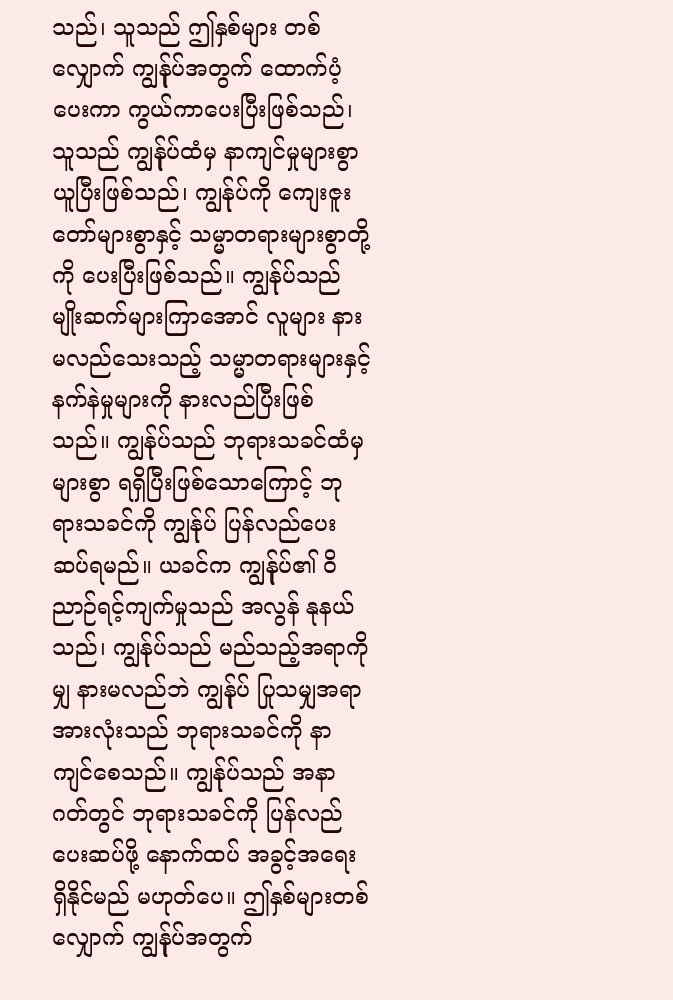သည်၊ သူသည် ဤနှစ်များ တစ်လျှောက် ကျွန်ုပ်အတွက် ထောက်ပံ့ပေးကာ ကွယ်ကာပေးပြီးဖြစ်သည်၊ သူသည် ကျွန်ုပ်ထံမှ နာကျင်မှုများစွာ ယူပြီးဖြစ်သည်၊ ကျွန်ုပ်ကို ကျေးဇူးတော်များစွာနှင့် သမ္မာတရားများစွာတို့ကို ပေးပြီးဖြစ်သည်။ ကျွန်ုပ်သည် မျိုးဆက်များကြာအောင် လူများ နားမလည်သေးသည့် သမ္မာတရားများနှင့် နက်နဲမှုများကို နားလည်ပြီးဖြစ်သည်။ ကျွန်ုပ်သည် ဘုရားသခင်ထံမှ များစွာ ရရှိပြီးဖြစ်သောကြောင့် ဘုရားသခင်ကို ကျွန်ုပ် ပြန်လည်ပေးဆပ်ရမည်။ ယခင်က ကျွန်ုပ်၏ ဝိညာဉ်ရင့်ကျက်မှုသည် အလွန် နုနယ်သည်၊ ကျွန်ုပ်သည် မည်သည့်အရာကိုမျှ နားမလည်ဘဲ ကျွန်ုပ် ပြုသမျှအရာအားလုံးသည် ဘုရားသခင်ကို နာကျင်စေသည်။ ကျွန်ုပ်သည် အနာဂတ်တွင် ဘုရားသခင်ကို ပြန်လည်ပေးဆပ်ဖို့ နောက်ထပ် အခွင့်အရေး ရှိနိုင်မည် မဟုတ်ပေ။ ဤနှစ်များတစ်လျှောက် ကျွန်ုပ်အတွက်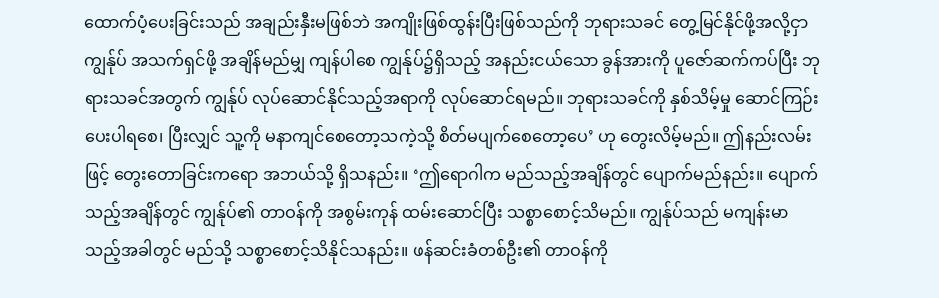ထောက်ပံ့ပေးခြင်းသည် အချည်းနှီးမဖြစ်ဘဲ အကျိုးဖြစ်ထွန်းပြီးဖြစ်သည်ကို ဘုရားသခင် တွေ့မြင်နိုင်ဖို့အလို့ငှာ ကျွန်ုပ် အသက်ရှင်ဖို့ အချိန်မည်မျှ ကျန်ပါစေ ကျွန်ုပ်၌ရှိသည့် အနည်းငယ်သော ခွန်အားကို ပူဇော်ဆက်ကပ်ပြီး ဘုရားသခင်အတွက် ကျွန်ုပ် လုပ်ဆောင်နိုင်သည့်အရာကို လုပ်ဆောင်ရမည်။ ဘုရားသခင်ကို နှစ်သိမ့်မှု ဆောင်ကြဉ်းပေးပါရစေ၊ ပြီးလျှင် သူ့ကို မနာကျင်စေတော့သကဲ့သို့ စိတ်မပျက်စေတော့ပေ’ ဟု တွေးလိမ့်မည်။ ဤနည်းလမ်းဖြင့် တွေးတောခြင်းကရော အဘယ်သို့ ရှိသနည်း။ ‘ဤရောဂါက မည်သည့်အချိန်တွင် ပျောက်မည်နည်း။ ပျောက်သည့်အချိန်တွင် ကျွန်ုပ်၏ တာဝန်ကို အစွမ်းကုန် ထမ်းဆောင်ပြီး သစ္စာစောင့်သိမည်။ ကျွန်ုပ်သည် မကျန်းမာသည့်အခါတွင် မည်သို့ သစ္စာစောင့်သိနိုင်သနည်း။ ဖန်ဆင်းခံတစ်ဦး၏ တာဝန်ကို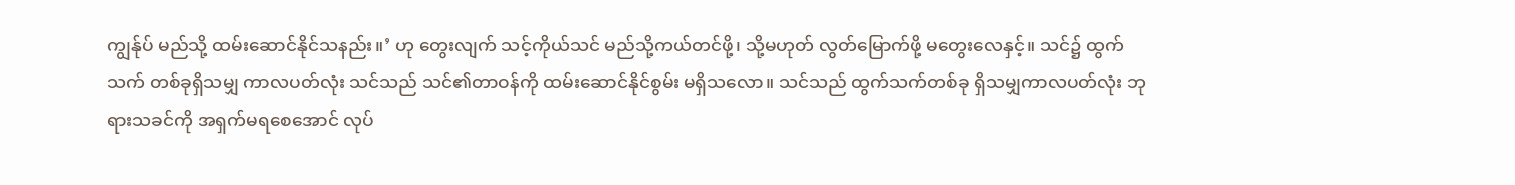ကျွန်ုပ် မည်သို့ ထမ်းဆောင်နိုင်သနည်း။’ ဟု တွေးလျက် သင့်ကိုယ်သင် မည်သို့ကယ်တင်ဖို့၊ သို့မဟုတ် လွတ်မြောက်ဖို့ မတွေးလေနှင့်။ သင်၌ ထွက်သက် တစ်ခုရှိသမျှ ကာလပတ်လုံး သင်သည် သင်၏တာဝန်ကို ထမ်းဆောင်နိုင်စွမ်း မရှိသလော။ သင်သည် ထွက်သက်တစ်ခု ရှိသမျှကာလပတ်လုံး ဘုရားသခင်ကို အရှက်မရစေအောင် လုပ်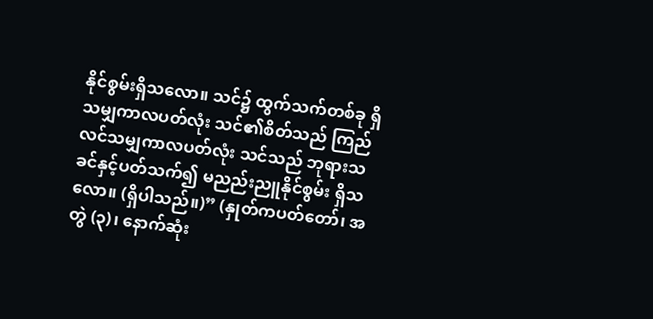နိုင်စွမ်းရှိသလော။ သင်၌ ထွက်သက်တစ်ခု ရှိသမျှကာလပတ်လုံး သင်၏စိတ်သည် ကြည်လင်သမျှကာလပတ်လုံး သင်သည် ဘုရားသခင်နှင့်ပတ်သက်၍ မညည်းညူနိုင်စွမ်း ရှိသလော။ (ရှိပါသည်။)” (နှုတ်ကပတ်တော်၊ အတွဲ (၃)၊ နောက်ဆုံး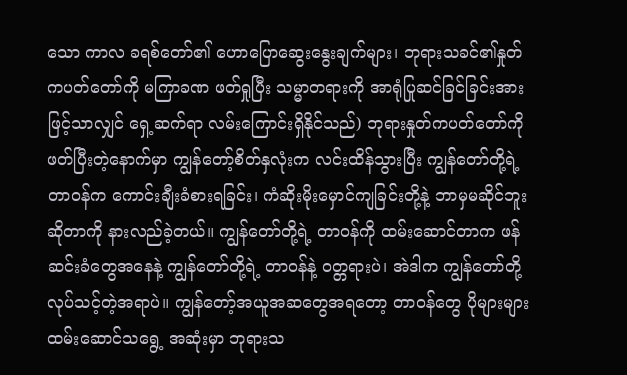သော ကာလ ခရစ်တော်၏ ဟောပြောဆွေးနွေးချက်များ၊ ဘုရားသခင်၏နှုတ်ကပတ်တော်ကို မကြာခဏ ဖတ်ရှုပြီး သမ္မာတရားကို အာရုံပြုဆင်ခြင်ခြင်းအားဖြင့်သာလျှင် ရှေ့ဆက်ရာ လမ်းကြောင်းရှိနိုင်သည်) ဘုရားနှုတ်ကပတ်တော်ကို ဖတ်ပြီးတဲ့နောက်မှာ ကျွန်တော့်စိတ်နှလုံးက လင်းထိန်သွားပြီး ကျွန်တော်တို့ရဲ့တာဝန်က ကောင်းချီးခံစားရခြင်း၊ ကံဆိုးမိုးမှောင်ကျခြင်းတို့နဲ့ ဘာမှမဆိုင်ဘူးဆိုတာကို နားလည်ခဲ့တယ်။ ကျွန်တော်တို့ရဲ့ တာဝန်ကို ထမ်းဆောင်တာက ဖန်ဆင်းခံတွေအနေနဲ့ ကျွန်တော်တို့ရဲ့ တာဝန်နဲ့ ဝတ္တရားပဲ၊ အဲဒါက ကျွန်တော်တို့ လုပ်သင့်တဲ့အရာပဲ။ ကျွန်တော့်အယူအဆတွေအရတော့ တာဝန်တွေ ပိုများများ ထမ်းဆောင်သရွေ့ အဆုံးမှာ ဘုရားသ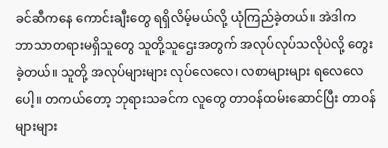ခင်ဆီကနေ ကောင်းချီးတွေ ရရှိလိမ့်မယ်လို့ ယုံကြည်ခဲ့တယ်။ အဲဒါက ဘာသာတရားမရှိသူတွေ သူတို့သူဌေးအတွက် အလုပ်လုပ်သလိုပဲလို့ တွေးခဲ့တယ်။ သူတို့ အလုပ်များများ လုပ်လေလေ၊ လစာများများ ရလေလေပေါ့။ တကယ်တော့ ဘုရားသခင်က လူတွေ တာဝန်ထမ်းဆောင်ပြီး တာဝန်များများ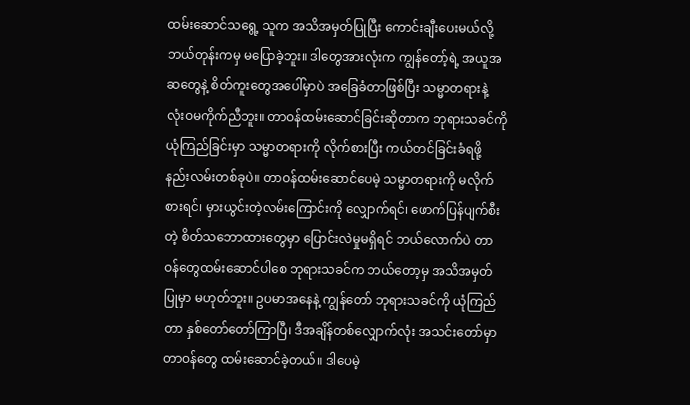ထမ်းဆောင်သရွေ့ သူက အသိအမှတ်ပြုပြီး ကောင်းချီးပေးမယ်လို့ ဘယ်တုန်းကမှ မပြောခဲ့ဘူး။ ဒါတွေအားလုံးက ကျွန်တော့်ရဲ့ အယူအဆတွေနဲ့ စိတ်ကူးတွေအပေါ်မှာပဲ အခြေခံတာဖြစ်ပြီး သမ္မာတရားနဲ့ လုံးဝမကိုက်ညီဘူး။ တာဝန်ထမ်းဆောင်ခြင်းဆိုတာက ဘုရားသခင်ကို ယုံကြည်ခြင်းမှာ သမ္မာတရားကို လိုက်စားပြီး ကယ်တင်ခြင်းခံရဖို့ နည်းလမ်းတစ်ခုပဲ။ တာဝန်ထမ်းဆောင်ပေမဲ့ သမ္မာတရားကို မလိုက်စားရင်၊ မှားယွင်းတဲ့လမ်းကြောင်းကို လျှောက်ရင်၊ ဖောက်ပြန်ပျက်စီးတဲ့ စိတ်သဘောထားတွေမှာ ပြောင်းလဲမှုမရှိရင် ဘယ်လောက်ပဲ တာဝန်တွေထမ်းဆောင်ပါစေ ဘုရားသခင်က ဘယ်တော့မှ အသိအမှတ်ပြုမှာ မဟုတ်ဘူး။ ဥပမာအနေနဲ့ ကျွန်တော် ဘုရားသခင်ကို ယုံကြည်တာ နှစ်တော်တော်ကြာပြီ၊ ဒီအချိန်တစ်လျှောက်လုံး အသင်းတော်မှာ တာဝန်တွေ ထမ်းဆောင်ခဲ့တယ်။ ဒါပေမဲ့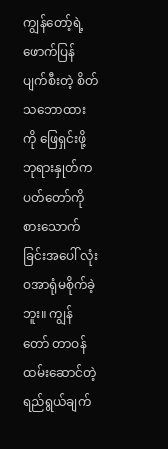ကျွန်တော့်ရဲ့ ဖောက်ပြန်ပျက်စီးတဲ့ စိတ်သဘောထားကို ဖြေရှင်းဖို့ ဘုရားနှုတ်ကပတ်တော်ကို စားသောက်ခြင်းအပေါ် လုံးဝအာရုံမစိုက်ခဲ့ဘူး။ ကျွန်တော် တာဝန်ထမ်းဆောင်တဲ့ ရည်ရွယ်ချက်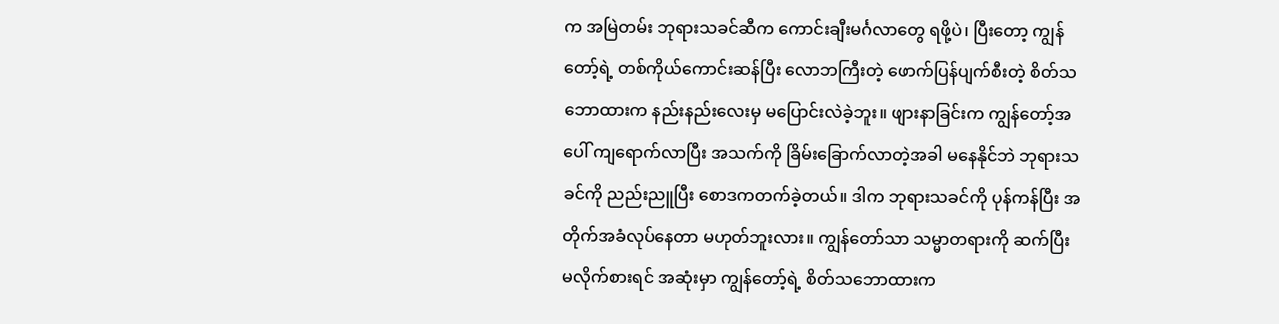က အမြဲတမ်း ဘုရားသခင်ဆီက ကောင်းချီးမင်္ဂလာတွေ ရဖို့ပဲ၊ ပြီးတော့ ကျွန်တော့်ရဲ့ တစ်ကိုယ်ကောင်းဆန်ပြီး လောဘကြီးတဲ့ ဖောက်ပြန်ပျက်စီးတဲ့ စိတ်သဘောထားက နည်းနည်းလေးမှ မပြောင်းလဲခဲ့ဘူး။ ဖျားနာခြင်းက ကျွန်တော့်အပေါ် ကျရောက်လာပြီး အသက်ကို ခြိမ်းခြောက်လာတဲ့အခါ မနေနိုင်ဘဲ ဘုရားသခင်ကို ညည်းညူပြီး စောဒကတက်ခဲ့တယ်။ ဒါက ဘုရားသခင်ကို ပုန်ကန်ပြီး အတိုက်အခံလုပ်နေတာ မဟုတ်ဘူးလား။ ကျွန်တော်သာ သမ္မာတရားကို ဆက်ပြီးမလိုက်စားရင် အဆုံးမှာ ကျွန်တော့်ရဲ့ စိတ်သဘောထားက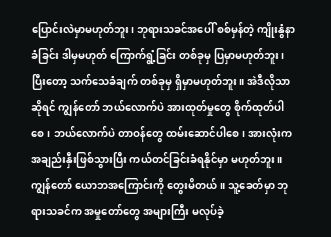ပြောင်းလဲမှာမဟုတ်ဘူး၊ ဘုရားသခင်အပေါ် စစ်မှန်တဲ့ ကျိုးနွံနာခံခြင်း ဒါမှမဟုတ် ကြောက်ရွံ့ခြင်း တစ်ခုမှ ပြမှာမဟုတ်ဘူး၊ ပြီးတော့ သက်သေခံချက် တစ်ခုမှ ရှိမှာမဟုတ်ဘူး။ အဲဒီလိုသာဆိုရင် ကျွန်တော် ဘယ်လောက်ပဲ အားထုတ်မှုတွေ စိုက်ထုတ်ပါစေ၊ ဘယ်လောက်ပဲ တာဝန်တွေ ထမ်းဆောင်ပါစေ၊ အားလုံးက အချည်းနှီးဖြစ်သွားပြီး ကယ်တင်ခြင်းခံရနိုင်မှာ မဟုတ်ဘူး။ ကျွန်တော် ယောဘအကြောင်းကို တွေးမိတယ်။ သူ့ခေတ်မှာ ဘုရားသခင်က အမှုတော်တွေ အများကြီး မလုပ်ခဲ့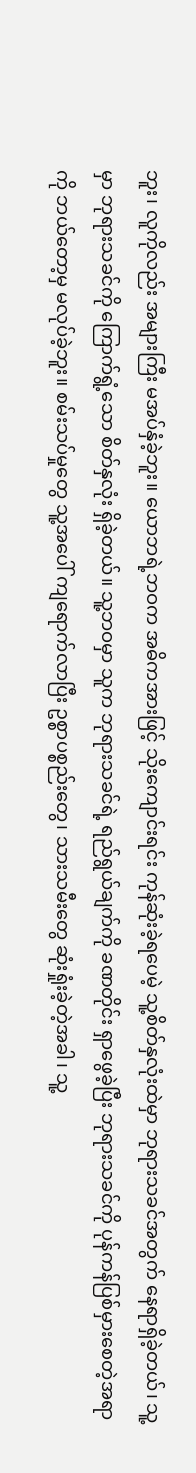ဘူး၊ လူကိုလည်း အများကြီး မအပ်နှံခဲ့ဘူး။ ယောဘရဲ့ဘဝက အဓိကအားဖြင့် သိုးကျောင်းရင်း ကုန်ဆုံးခဲ့ရပေမဲ့ သူ့စိတ်နှလုံးထဲမှာ ဘုရားသခင်အတွက် နေရာရှိခဲ့တယ်၊ သူ့မှာ ဘုရားသခင်ကို ကြောက်ရွံ့သော စိတ်နှလုံး ရှိခဲ့တယ်။ သူ့ဘဝမှာ သူက ဘုရားသခင်ရဲ့ ရည်ရွယ်ချက်ကို ခဏတိုင်း ရှာဖွေခဲ့ပြီး ဘုရားသခင်ကို ပုန်ကန်ပြစ်မှားစေတဲ့အရာကို ဘယ်တော့မှ မလုပ်ခဲ့ဘူး။ စမ်းသပ်မှုတွေ သူ့အပေါ် ကျရောက်လာပြီး ဥစ္စာပစ္စည်းတွေ၊ သားသမီးတွေ ဆုံးရှုံးခဲ့တဲ့အခါ၊ သူ့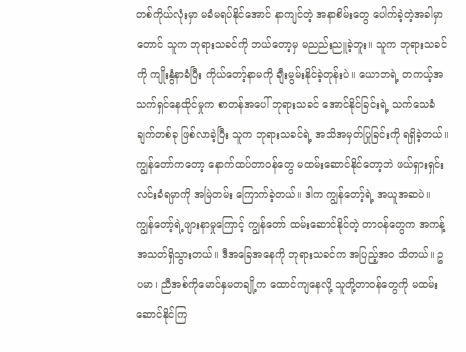တစ်ကိုယ်လုံးမှာ မခံမရပ်နိုင်အောင် နာကျင်တဲ့ အနာစိမ်းတွေ ပေါက်ခဲ့တဲ့အခါမှာတောင် သူက ဘုရားသခင်ကို ဘယ်တော့မှ မညည်းညူခဲ့ဘူး။ သူက ဘုရားသခင်ကို ကျိုးနွံနာခံပြီး ကိုယ်တော့်နာမကို ချီးမွမ်းနိုင်ခဲ့တုန်းပဲ။ ယောဘရဲ့ တကယ့်အသက်ရှင်နေထိုင်မှုက စာတန်အပေါ် ဘုရားသခင် အောင်နိုင်ခြင်းရဲ့ သက်သေခံချက်တစ်ခု ဖြစ်လာခဲ့ပြီး သူက ဘုရားသခင်ရဲ့ အသိအမှတ်ပြုခြင်းကို ရရှိခဲ့တယ်။ ကျွန်တော်ကတော့ နောက်ထပ်တာဝန်တွေ မထမ်းဆောင်နိုင်တော့ဘဲ ဖယ်ရှားရှင်းလင်းခံရမှာကို အမြဲတမ်း ကြောက်ခဲ့တယ်။ ဒါက ကျွန်တော့်ရဲ့ အယူအဆပဲ။ ကျွန်တော့်ရဲ့ဖျားနာမှုကြောင့် ကျွန်တော် ထမ်းဆောင်နိုင်တဲ့ တာဝန်တွေက အကန့်အသတ်ရှိသွားတယ်။ ဒီအခြေအနေကို ဘုရားသခင်က အပြည့်အဝ သိတယ်။ ဥပမာ၊ ညီအစ်ကိုမောင်နှမတချို့က ထောင်ကျနေလို့ သူတို့တာဝန်တွေကို မထမ်းဆောင်နိုင်ကြ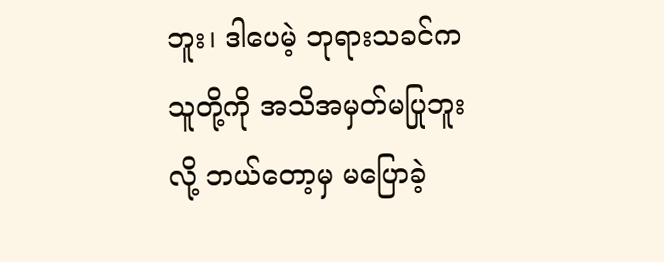ဘူး၊ ဒါပေမဲ့ ဘုရားသခင်က သူတို့ကို အသိအမှတ်မပြုဘူးလို့ ဘယ်တော့မှ မပြောခဲ့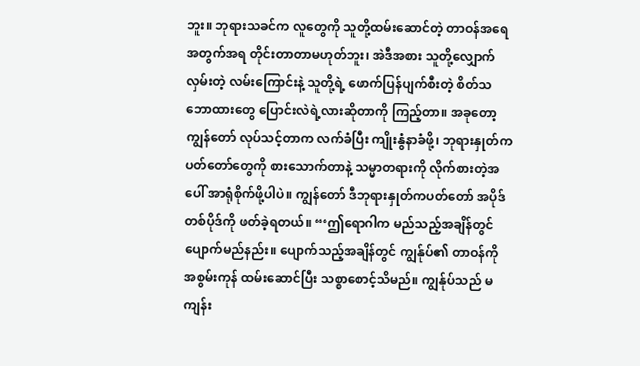ဘူး။ ဘုရားသခင်က လူတွေကို သူတို့ထမ်းဆောင်တဲ့ တာဝန်အရေအတွက်အရ တိုင်းတာတာမဟုတ်ဘူး၊ အဲဒီအစား သူတို့လျှောက်လှမ်းတဲ့ လမ်းကြောင်းနဲ့ သူတို့ရဲ့ ဖောက်ပြန်ပျက်စီးတဲ့ စိတ်သဘောထားတွေ ပြောင်းလဲရဲ့လားဆိုတာကို ကြည့်တာ။ အခုတော့ ကျွန်တော် လုပ်သင့်တာက လက်ခံပြီး ကျိုးနွံနာခံဖို့၊ ဘုရားနှုတ်ကပတ်တော်တွေကို စားသောက်တာနဲ့ သမ္မာတရားကို လိုက်စားတဲ့အပေါ် အာရုံစိုက်ဖို့ပါပဲ။ ကျွန်တော် ဒီဘုရားနှုတ်ကပတ်တော် အပိုဒ်တစ်ပိုဒ်ကို ဖတ်ခဲ့ရတယ်။ “‘ဤရောဂါက မည်သည့်အချိန်တွင် ပျောက်မည်နည်း။ ပျောက်သည့်အချိန်တွင် ကျွန်ုပ်၏ တာဝန်ကို အစွမ်းကုန် ထမ်းဆောင်ပြီး သစ္စာစောင့်သိမည်။ ကျွန်ုပ်သည် မကျန်း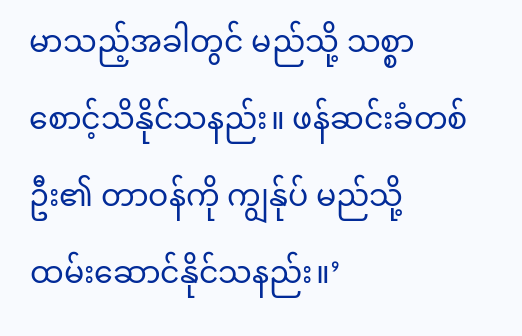မာသည့်အခါတွင် မည်သို့ သစ္စာစောင့်သိနိုင်သနည်း။ ဖန်ဆင်းခံတစ်ဦး၏ တာဝန်ကို ကျွန်ုပ် မည်သို့ ထမ်းဆောင်နိုင်သနည်း။’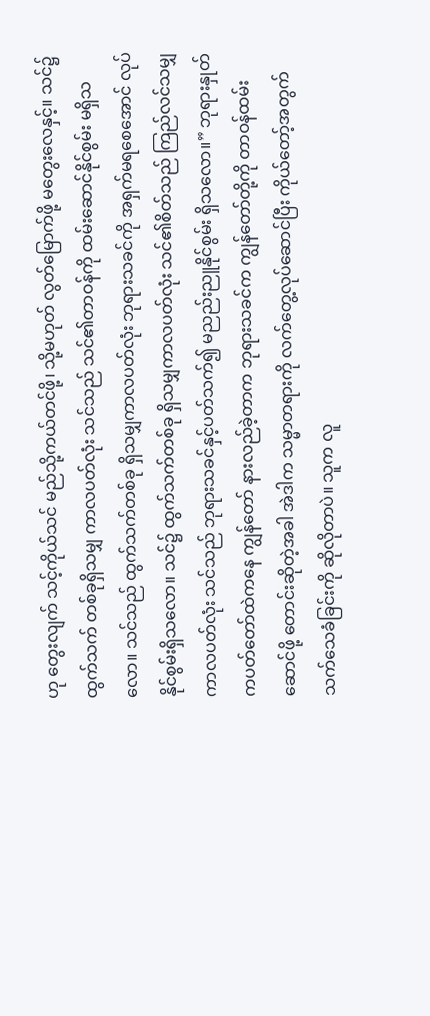ဟု တွေးလျက် သင့်ကိုယ်သင် မည်သို့ကယ်တင်ဖို့၊ သို့မဟုတ် လွတ်မြောက်ဖို့ မတွေးလေနှင့်။ သင်၌ ထွက်သက် တစ်ခုရှိသမျှ ကာလပတ်လုံး သင်သည် သင်၏တာဝန်ကို ထမ်းဆောင်နိုင်စွမ်း မရှိသလော။ သင်သည် ထွက်သက်တစ်ခု ရှိသမျှကာလပတ်လုံး ဘုရားသခင်ကို အရှက်မရစေအောင် လုပ်နိုင်စွမ်းရှိသလော။ သင်၌ ထွက်သက်တစ်ခု ရှိသမျှကာလပတ်လုံး သင်၏စိတ်သည် ကြည်လင်သမျှကာလပတ်လုံး သင်သည် ဘုရားသခင်နှင့်ပတ်သက်၍ မညည်းညူနိုင်စွမ်း ရှိသလော။” ဘုရားနှုတ်ကပတ်တော်ထဲကနေ ကျွန်တော် နားလည်ခဲ့တာက ဘုရားသခင်က ကျွန်တော်တို့ကို တာဝန်ထမ်းဆောင်ဖို့ တောင်းဆိုတဲ့အခါ အဲဒါက သမ္မာတရားကို လက်တွေ့လုပ်ဆောင်ပြီး ကိုယ်တော့်အတွက် သက်သေခံခြင်းကို ဆိုလိုတာပဲ။ သူက လူ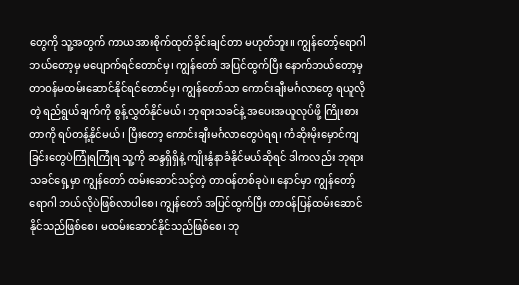တွေကို သူ့အတွက် ကာယအားစိုက်ထုတ်ခိုင်းချင်တာ မဟုတ်ဘူး။ ကျွန်တော့်ရောဂါ ဘယ်တော့မှ မပျောက်ရင်တောင်မှ၊ ကျွန်တော် အပြင်ထွက်ပြီး နောက်ဘယ်တော့မှ တာဝန်မထမ်းဆောင်နိုင်ရင်တောင်မှ၊ ကျွန်တော်သာ ကောင်းချီးမင်္ဂလာတွေ ရယူလိုတဲ့ ရည်ရွယ်ချက်ကို စွန့်လွှတ်နိုင်မယ်၊ ဘုရားသခင်နဲ့ အပေးအယူလုပ်ဖို့ ကြိုးစားတာကို ရပ်တန့်နိုင်မယ်၊ ပြီးတော့ ကောင်းချီးမင်္ဂလာတွေပဲရရ၊ ကံဆိုးမိုးမှောင်ကျခြင်းတွေပဲကြုံရကြုံရ သူ့ကို ဆန္ဒရှိရှိနဲ့ ကျိုးနွံနာခံနိုင်မယ်ဆိုရင် ဒါကလည်း ဘုရားသခင်ရှေ့မှာ ကျွန်တော် ထမ်းဆောင်သင့်တဲ့ တာဝန်တစ်ခုပဲ။ နောင်မှာ ကျွန်တော့်ရောဂါ ဘယ်လိုပဲဖြစ်လာပါစေ၊ ကျွန်တော် အပြင်ထွက်ပြီး တာဝန်ပြန်ထမ်းဆောင်နိုင်သည်ဖြစ်စေ၊ မထမ်းဆောင်နိုင်သည်ဖြစ်စေ၊ ဘု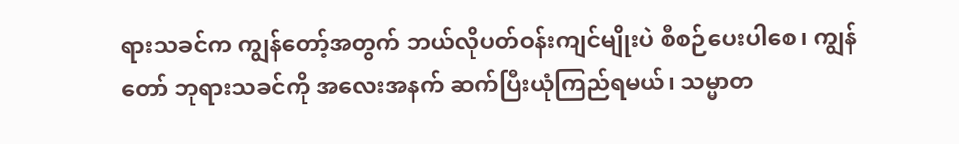ရားသခင်က ကျွန်တော့်အတွက် ဘယ်လိုပတ်ဝန်းကျင်မျိုးပဲ စီစဉ်ပေးပါစေ၊ ကျွန်တော် ဘုရားသခင်ကို အလေးအနက် ဆက်ပြီးယုံကြည်ရမယ်၊ သမ္မာတ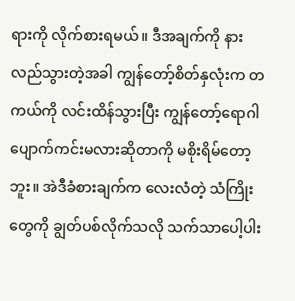ရားကို လိုက်စားရမယ်။ ဒီအချက်ကို နားလည်သွားတဲ့အခါ ကျွန်တော့်စိတ်နှလုံးက တကယ်ကို လင်းထိန်သွားပြီး ကျွန်တော့်ရောဂါ ပျောက်ကင်းမလားဆိုတာကို မစိုးရိမ်တော့ဘူး။ အဲဒီခံစားချက်က လေးလံတဲ့ သံကြိုးတွေကို ချွတ်ပစ်လိုက်သလို သက်သာပေါ့ပါး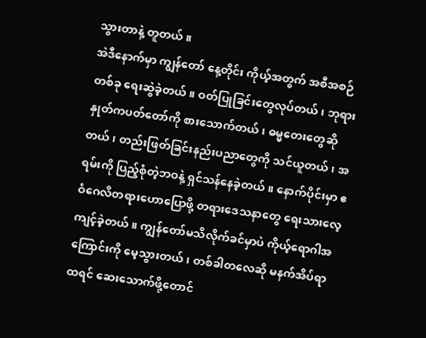သွားတာနဲ့ တူတယ်။
အဲဒီနောက်မှာ ကျွန်တော် နေ့တိုင်း ကိုယ့်အတွက် အစီအစဉ်တစ်ခု ရေးဆွဲခဲ့တယ်။ ဝတ်ပြုခြင်းတွေလုပ်တယ်၊ ဘုရားနှုတ်ကပတ်တော်ကို စားသောက်တယ်၊ ဓမ္မတေးတွေဆိုတယ်၊ တည်းဖြတ်ခြင်းနည်းပညာတွေကို သင်ယူတယ်၊ အရမ်းကို ပြည့်စုံတဲ့ဘဝနဲ့ ရှင်သန်နေခဲ့တယ်။ နောက်ပိုင်းမှာ ဧဝံဂေလိတရားဟောပြောဖို့ တရားဒေသနာတွေ ရေးသားလေ့ကျင့်ခဲ့တယ်။ ကျွန်တော်မသိလိုက်ခင်မှာပဲ ကိုယ့်ရောဂါအကြောင်းကို မေ့သွားတယ်၊ တစ်ခါတလေဆို မနက်အိပ်ရာထရင် ဆေးသောက်ဖို့တောင်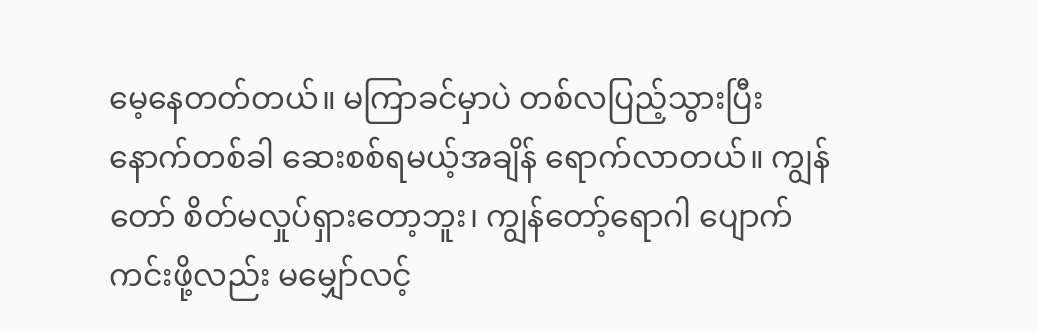မေ့နေတတ်တယ်။ မကြာခင်မှာပဲ တစ်လပြည့်သွားပြီး နောက်တစ်ခါ ဆေးစစ်ရမယ့်အချိန် ရောက်လာတယ်။ ကျွန်တော် စိတ်မလှုပ်ရှားတော့ဘူး၊ ကျွန်တော့်ရောဂါ ပျောက်ကင်းဖို့လည်း မမျှော်လင့်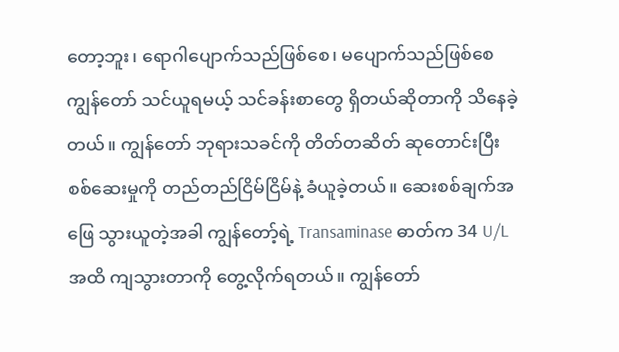တော့ဘူး၊ ရောဂါပျောက်သည်ဖြစ်စေ၊ မပျောက်သည်ဖြစ်စေ ကျွန်တော် သင်ယူရမယ့် သင်ခန်းစာတွေ ရှိတယ်ဆိုတာကို သိနေခဲ့တယ်။ ကျွန်တော် ဘုရားသခင်ကို တိတ်တဆိတ် ဆုတောင်းပြီး စစ်ဆေးမှုကို တည်တည်ငြိမ်ငြိမ်နဲ့ ခံယူခဲ့တယ်။ ဆေးစစ်ချက်အဖြေ သွားယူတဲ့အခါ ကျွန်တော့်ရဲ့ Transaminase ဓာတ်က 34 U/L အထိ ကျသွားတာကို တွေ့လိုက်ရတယ်။ ကျွန်တော်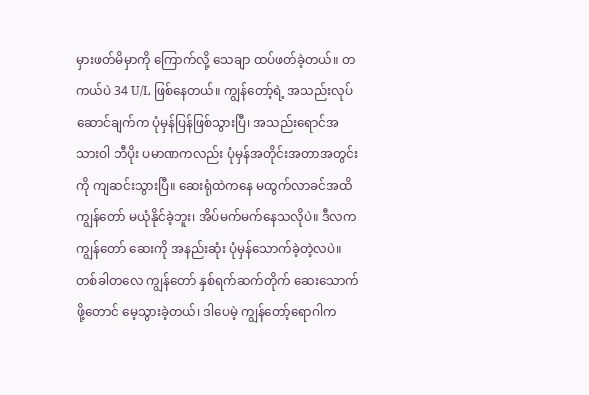မှားဖတ်မိမှာကို ကြောက်လို့ သေချာ ထပ်ဖတ်ခဲ့တယ်။ တကယ်ပဲ 34 U/L ဖြစ်နေတယ်။ ကျွန်တော့်ရဲ့ အသည်းလုပ်ဆောင်ချက်က ပုံမှန်ပြန်ဖြစ်သွားပြီ၊ အသည်းရောင်အသားဝါ ဘီပိုး ပမာဏကလည်း ပုံမှန်အတိုင်းအတာအတွင်းကို ကျဆင်းသွားပြီ။ ဆေးရုံထဲကနေ မထွက်လာခင်အထိ ကျွန်တော် မယုံနိုင်ခဲ့ဘူး၊ အိပ်မက်မက်နေသလိုပဲ။ ဒီလက ကျွန်တော် ဆေးကို အနည်းဆုံး ပုံမှန်သောက်ခဲ့တဲ့လပဲ။ တစ်ခါတလေ ကျွန်တော် နှစ်ရက်ဆက်တိုက် ဆေးသောက်ဖို့တောင် မေ့သွားခဲ့တယ်၊ ဒါပေမဲ့ ကျွန်တော့်ရောဂါက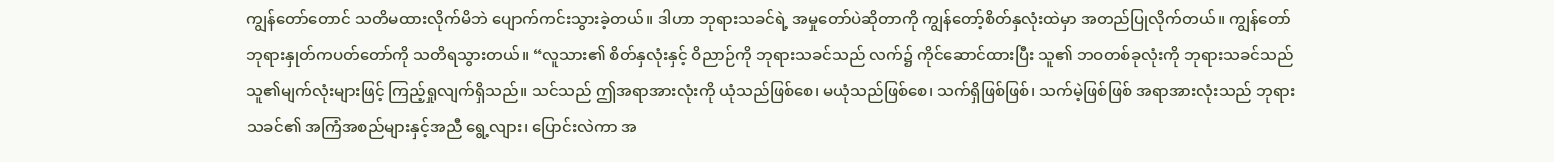ကျွန်တော်တောင် သတိမထားလိုက်မိဘဲ ပျောက်ကင်းသွားခဲ့တယ်။ ဒါဟာ ဘုရားသခင်ရဲ့ အမှုတော်ပဲဆိုတာကို ကျွန်တော့်စိတ်နှလုံးထဲမှာ အတည်ပြုလိုက်တယ်။ ကျွန်တော် ဘုရားနှုတ်ကပတ်တော်ကို သတိရသွားတယ်။ “လူသား၏ စိတ်နှလုံးနှင့် ဝိညာဉ်ကို ဘုရားသခင်သည် လက်၌ ကိုင်ဆောင်ထားပြီး သူ၏ ဘဝတစ်ခုလုံးကို ဘုရားသခင်သည် သူ၏မျက်လုံးများဖြင့် ကြည့်ရှုလျက်ရှိသည်။ သင်သည် ဤအရာအားလုံးကို ယုံသည်ဖြစ်စေ၊ မယုံသည်ဖြစ်စေ၊ သက်ရှိဖြစ်ဖြစ်၊ သက်မဲ့ဖြစ်ဖြစ် အရာအားလုံးသည် ဘုရားသခင်၏ အကြံအစည်များနှင့်အညီ ရွေ့လျား၊ ပြောင်းလဲကာ အ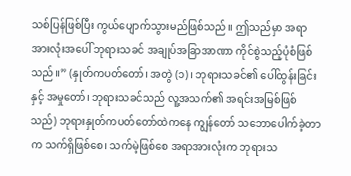သစ်ပြန်ဖြစ်ပြီး ကွယ်ပျောက်သွားမည်ဖြစ်သည်။ ဤသည်မှာ အရာအားလုံးအပေါ် ဘုရားသခင် အချုပ်အခြာအာဏာ ကိုင်စွဲသည့်ပုံစံဖြစ်သည်။” (နှုတ်ကပတ်တော်၊ အတွဲ (၁)၊ ဘုရားသခင်၏ ပေါ်ထွန်းခြင်းနှင့် အမှုတော်၊ ဘုရားသခင်သည် လူ့အသက်၏ အရင်းအမြစ်ဖြစ်သည်) ဘုရားနှုတ်ကပတ်တော်ထဲကနေ ကျွန်တော် သဘောပေါက်ခဲ့တာက သက်ရှိဖြစ်စေ၊ သက်မဲ့ဖြစ်စေ အရာအားလုံးက ဘုရားသ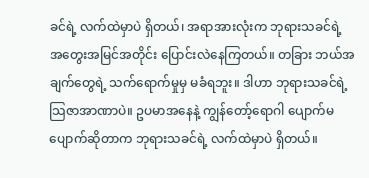ခင်ရဲ့ လက်ထဲမှာပဲ ရှိတယ်၊ အရာအားလုံးက ဘုရားသခင်ရဲ့ အတွေးအမြင်အတိုင်း ပြောင်းလဲနေကြတယ်။ တခြား ဘယ်အချက်တွေရဲ့ သက်ရောက်မှုမှ မခံရဘူး။ ဒါဟာ ဘုရားသခင်ရဲ့ သြဇာအာဏာပဲ။ ဥပမာအနေနဲ့ ကျွန်တော့်ရောဂါ ပျောက်မပျောက်ဆိုတာက ဘုရားသခင်ရဲ့ လက်ထဲမှာပဲ ရှိတယ်။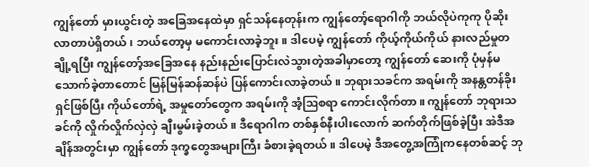ကျွန်တော် မှားယွင်းတဲ့ အခြေအနေထဲမှာ ရှင်သန်နေတုန်းက ကျွန်တော့်ရောဂါကို ဘယ်လိုပဲကုကု ပိုဆိုးလာတာပဲရှိတယ်၊ ဘယ်တော့မှ မကောင်းလာခဲ့ဘူး။ ဒါပေမဲ့ ကျွန်တော် ကိုယ့်ကိုယ်ကိုယ် နားလည်မှုတချို့ရပြီး ကျွန်တော့်အခြေအနေ နည်းနည်းပြောင်းလဲသွားတဲ့အခါမှာတော့ ကျွန်တော် ဆေးကို ပုံမှန်မသောက်ခဲ့တာတောင် မြန်မြန်ဆန်ဆန်ပဲ ပြန်ကောင်းလာခဲ့တယ်။ ဘုရားသခင်က အရမ်းကို အနန္တတန်ခိုးရှင်ဖြစ်ပြီး ကိုယ်တော်ရဲ့ အမှုတော်တွေက အရမ်းကို အံ့ဩစရာ ကောင်းလိုက်တာ။ ကျွန်တော် ဘုရားသခင်ကို လှိုက်လှိုက်လှဲလှဲ ချီးမွမ်းခဲ့တယ်။ ဒီရောဂါက တစ်နှစ်နီးပါးလောက် ဆက်တိုက်ဖြစ်ခဲ့ပြီး အဲဒီအချိန်အတွင်းမှာ ကျွန်တော် ဒုက္ခတွေအများကြီး ခံစားခဲ့ရတယ်။ ဒါပေမဲ့ ဒီအတွေ့အကြုံကနေတစ်ဆင့် ဘု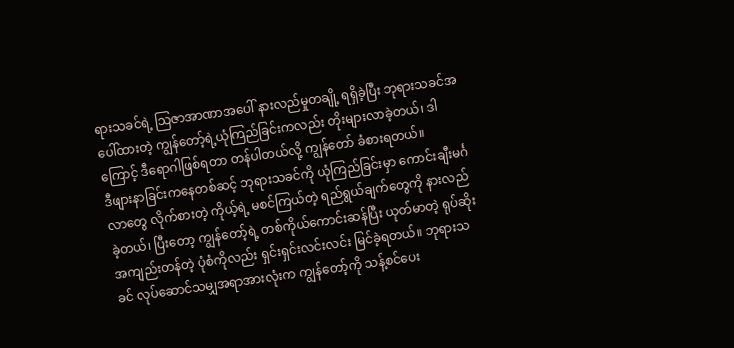ရားသခင်ရဲ့ သြဇာအာဏာအပေါ် နားလည်မှုတချို့ ရရှိခဲ့ပြီး ဘုရားသခင်အပေါ်ထားတဲ့ ကျွန်တော့်ရဲ့ယုံကြည်ခြင်းကလည်း တိုးများလာခဲ့တယ်၊ ဒါကြောင့် ဒီရောဂါဖြစ်ရတာ တန်ပါတယ်လို့ ကျွန်တော် ခံစားရတယ်။
ဒီဖျားနာခြင်းကနေတစ်ဆင့် ဘုရားသခင်ကို ယုံကြည်ခြင်းမှာ ကောင်းချီးမင်္ဂလာတွေ လိုက်စားတဲ့ ကိုယ့်ရဲ့ မစင်ကြယ်တဲ့ ရည်ရွယ်ချက်တွေကို နားလည်ခဲ့တယ်၊ ပြီးတော့ ကျွန်တော့်ရဲ့ တစ်ကိုယ်ကောင်းဆန်ပြီး ယုတ်မာတဲ့ ရုပ်ဆိုးအကျည်းတန်တဲ့ ပုံစံကိုလည်း ရှင်းရှင်းလင်းလင်း မြင်ခဲ့ရတယ်။ ဘုရားသခင် လုပ်ဆောင်သမျှအရာအားလုံးက ကျွန်တော့်ကို သန့်စင်ပေး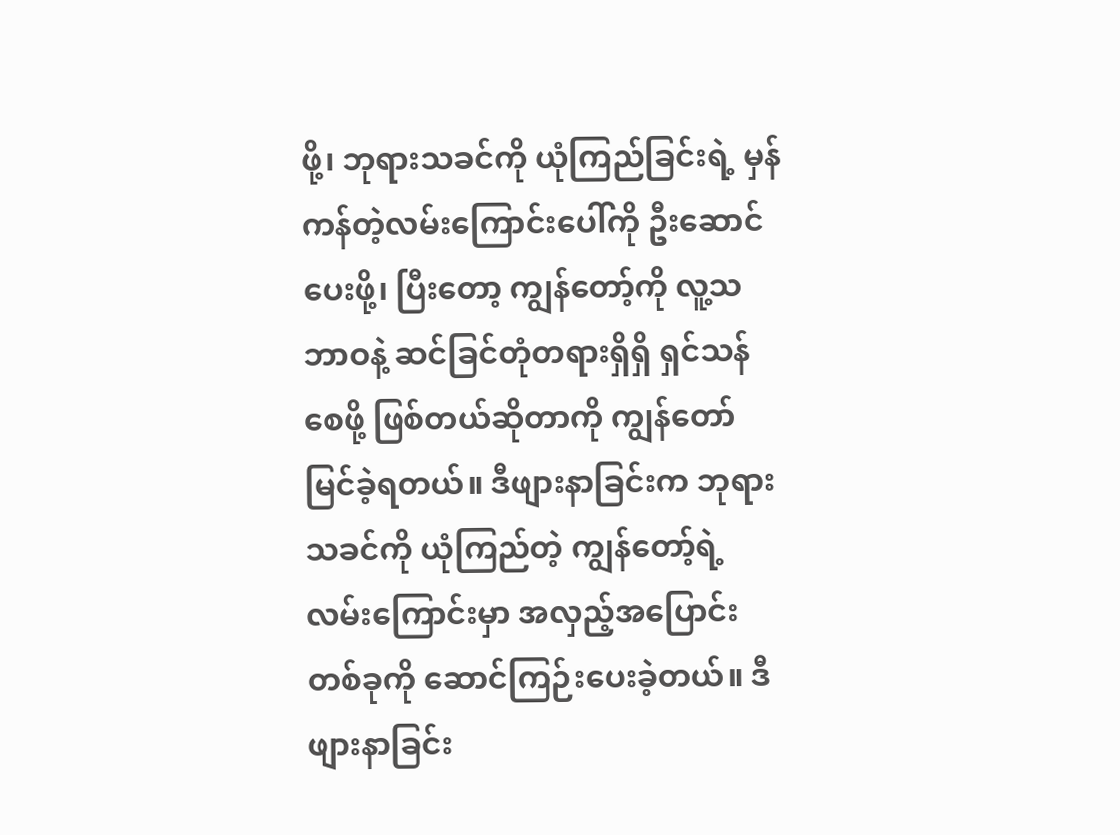ဖို့၊ ဘုရားသခင်ကို ယုံကြည်ခြင်းရဲ့ မှန်ကန်တဲ့လမ်းကြောင်းပေါ်ကို ဦးဆောင်ပေးဖို့၊ ပြီးတော့ ကျွန်တော့်ကို လူ့သဘာဝနဲ့ ဆင်ခြင်တုံတရားရှိရှိ ရှင်သန်စေဖို့ ဖြစ်တယ်ဆိုတာကို ကျွန်တော် မြင်ခဲ့ရတယ်။ ဒီဖျားနာခြင်းက ဘုရားသခင်ကို ယုံကြည်တဲ့ ကျွန်တော့်ရဲ့ လမ်းကြောင်းမှာ အလှည့်အပြောင်းတစ်ခုကို ဆောင်ကြဉ်းပေးခဲ့တယ်။ ဒီဖျားနာခြင်း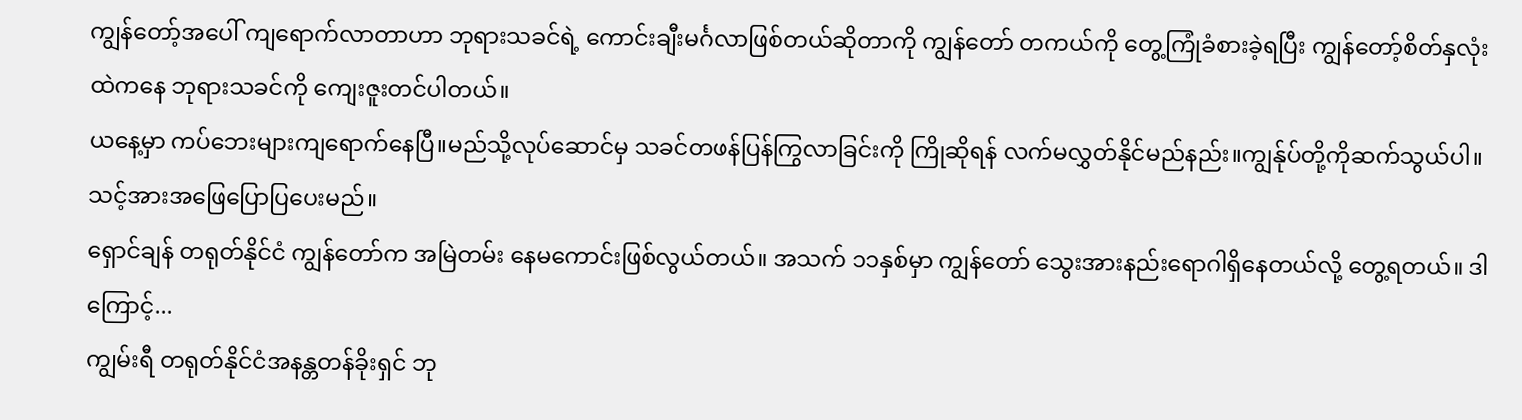ကျွန်တော့်အပေါ် ကျရောက်လာတာဟာ ဘုရားသခင်ရဲ့ ကောင်းချီးမင်္ဂလာဖြစ်တယ်ဆိုတာကို ကျွန်တော် တကယ်ကို တွေ့ကြုံခံစားခဲ့ရပြီး ကျွန်တော့်စိတ်နှလုံးထဲကနေ ဘုရားသခင်ကို ကျေးဇူးတင်ပါတယ်။
ယနေ့မှာ ကပ်ဘေးများကျရောက်နေပြီ။မည်သို့လုပ်ဆောင်မှ သခင်တဖန်ပြန်ကြွလာခြင်းကို ကြိုဆိုရန် လက်မလွှတ်နိုင်မည်နည်း။ကျွန်ုပ်တို့ကိုဆက်သွယ်ပါ။သင့်အားအဖြေပြောပြပေးမည်။
ရှောင်ချန် တရုတ်နိုင်ငံ ကျွန်တော်က အမြဲတမ်း နေမကောင်းဖြစ်လွယ်တယ်။ အသက် ၁၁နှစ်မှာ ကျွန်တော် သွေးအားနည်းရောဂါရှိနေတယ်လို့ တွေ့ရတယ်။ ဒါကြောင့်...
ကျွမ်းရီ တရုတ်နိုင်ငံအနန္တတန်ခိုးရှင် ဘု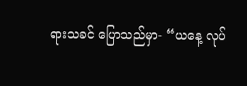ရားသခင် ပြောသည်မှာ- “ယနေ့ လုပ်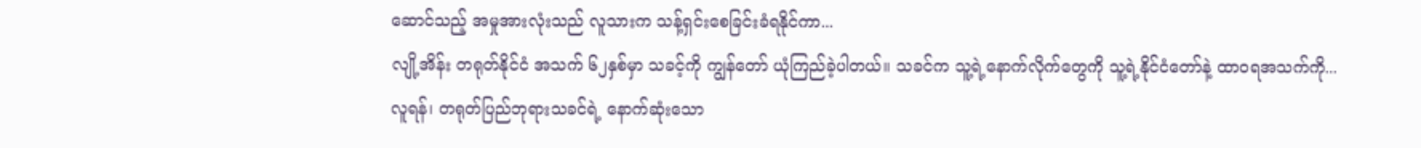ဆောင်သည့် အမှုအားလုံးသည် လူသားက သန့်ရှင်းစေခြင်းခံရနိုင်ကာ...
လျို့အိန်း တရုတ်နိုင်ငံ အသက် ၆၂နှစ်မှာ သခင့်ကို ကျွန်တော် ယုံကြည်ခဲ့ပါတယ်။ သခင်က သူ့ရဲ့နောက်လိုက်တွေကို သူ့ရဲ့နိုင်ငံတော်နဲ့ ထာဝရအသက်ကို...
လူရန်၊ တရုတ်ပြည်ဘုရားသခင်ရဲ့ နောက်ဆုံးသော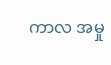ကာလ အမှု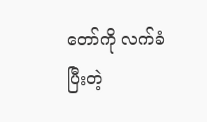တော်ကို လက်ခံပြီးတဲ့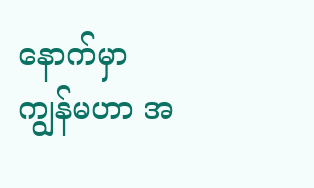နောက်မှာ ကျွန်မဟာ အ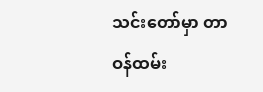သင်းတော်မှာ တာဝန်ထမ်း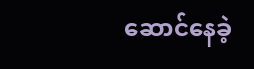ဆောင်နေခဲ့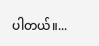ပါတယ်။...